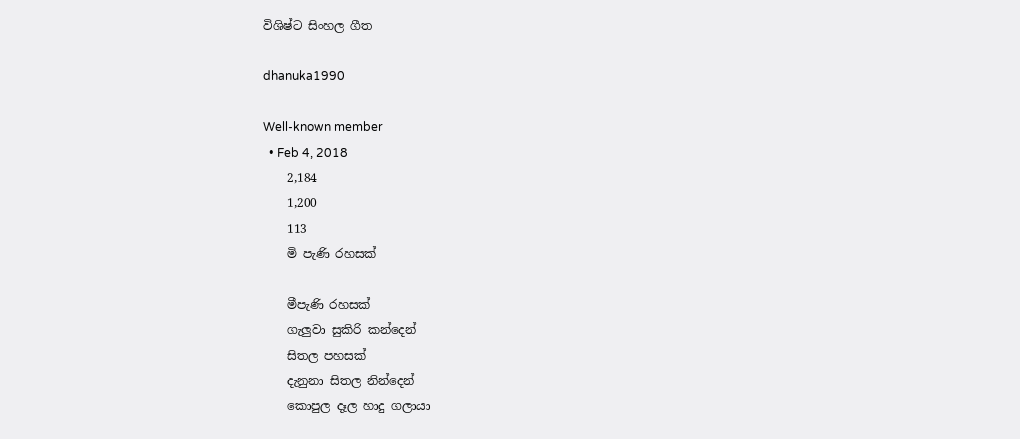විශිෂ්ට සිංහල ගීත

dhanuka1990

Well-known member
  • Feb 4, 2018
    2,184
    1,200
    113
    මි පැණි රහසක්

    මීපැණි රහසක්
    ගැලුවා සුකිරි කන්දෙන්
    සිතල පහසක්
    දැනුනා සිතල නින්දෙන්
    කොපුල දෑල හාදු ගලායා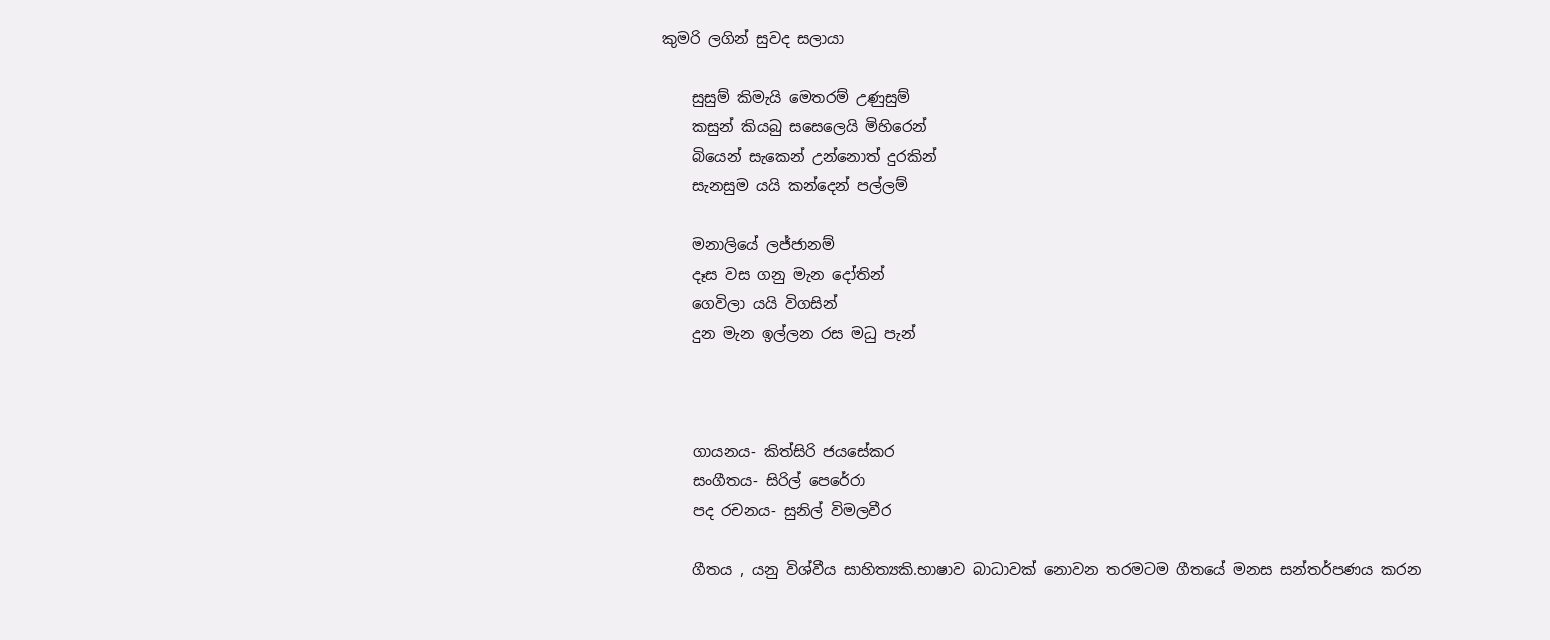කුමරි ලගින් සුවද සලායා

    සුසුම් කිමැයි මෙතරම් උණුසුම්
    කසුන් කියබු සසෙලෙයි මිහිරෙන්
    බියෙන් සැකෙන් උන්නොත් දුරකින්
    සැනසුම යයි කන්දෙන් පල්ලම්

    මනාලියේ ලජ්ජානම්
    දෑස වස ගනු මැන දෝතින්
    ගෙවිලා යයි විගසින්
    දුන මැන ඉල්ලන රස මධු පැන්



    ගායනය- කිත්සිරි ජයසේකර
    සංගීතය- සිරිල් පෙරේරා
    පද රචනය- සුනිල් විමලවීර

    ගීතය , යනු විශ්වීය සාහිත්‍යකි.භාෂාව බාධාවක් නොවන තරමටම ගීතයේ මනස සන්තර්පණය කරන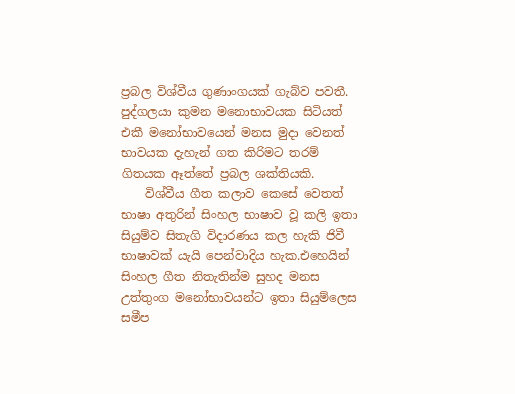ප්‍රබල විශ්වීය ගුණාංගයක් ගැබ්ව පවතී. පුද්ගලයා කුමන මනොභාවයක සිටියත් එකී මනෝභාවයෙන් මනස මුදා වෙනත් භාවයක දැහැන් ගත කිරිමට තරම් ගිතයක ඈත්තේ ප්‍රබල ශක්තියකි.
    විශ්වීය ගීත කලාව කෙසේ වෙතත් භාෂා අතුරින් සිංහල භාෂාව වූ කලි ඉතා සියුම්ව සිතැගි විදාරණය කල හැකි ජිවී භාෂාවක් යැයි පෙන්වාදිය හැක.එහෙයින් සිංහල ගීත නිතැතින්ම සුහද මනස උත්තුංග මනෝභාවයන්ට ඉතා සියුම්ලෙස සමීප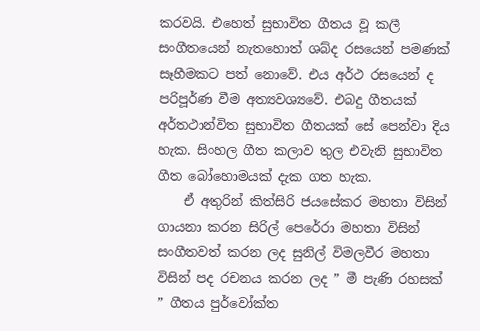කරවයි. එහෙත් සුභාවිත ගීතය වූ කලී සංගීතයෙන් නැතහොත් ශබ්ද රසයෙන් පමණක් සෑහීමකට පත් නොවේ. එය අර්ථ රසයෙන් ද පරිපූර්ණ වීම අත්‍යවශ්‍යවේ. එබදු ගීතයක් අර්තථාන්විත සුභාවිත ගීතයක් සේ පෙන්වා දිය හැක. සිංහල ගීත කලාව තුල එවැනි සුභාවිත ගීත බෝහොමයක් දැක ගත හැක.
    ඒ අතුරින් කිත්සිරි ජයසේකර මහතා විසින් ගායනා කරන සිරිල් පෙරේරා මහතා විසින් සංගීතවත් කරන ලද සුනිල් විමලවීර මහතා විසින් පද රචනය කරන ලද ” මී පැණි රහසක් ” ගීතය පුර්වෝක්ත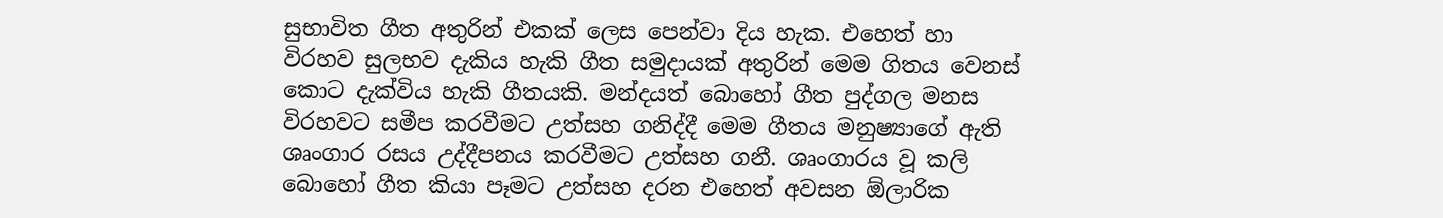සුභාවිත ගීත අතුරින් එකක් ලෙස පෙන්වා දිය හැක. එහෙත් හා විරහව සුලභව දැකිය හැකි ගීත සමුදායක් අතුරින් මෙම ගිතය වෙනස් කොට දැක්විය හැකි ගීතයකි. මන්දයත් බොහෝ ගීත පුද්ගල මනස විරහවට සමීප කරවීමට උත්සහ ගනිද්දී මෙම ගීතය මනුෂ්‍යාගේ ඇති ශෘංගාර රසය උද්දීපනය කරවීමට උත්සහ ගනී. ශෘංගාරය වූ කලි බොහෝ ගීත කියා පෑමට උත්සහ දරන එහෙත් අවසන ඕලාරික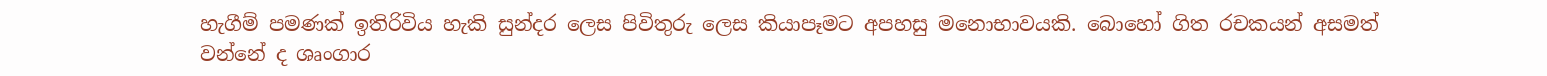හැගීම් පමණක් ඉතිරිවිය හැකි සුන්දර ලෙස පිවිතුරු ලෙස කියාපෑමට අපහසු මනොභාවයකි. බොහෝ ගිත රචකයන් අසමත් වන්නේ ද ශෘංගාර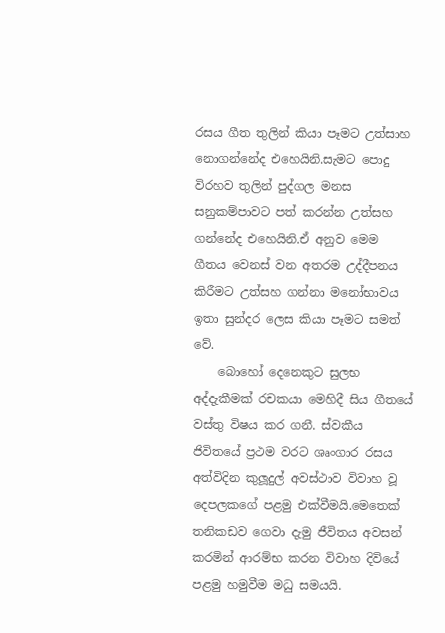රසය ගීත තුලින් කියා පෑමට උත්සාහ නොගන්නේද එහෙයිනි.සැමට පොදු විරහව තුලින් පුද්ගල මනස සනුකම්පාවට පත් කරන්න උත්සහ ගන්නේද එහෙයිනි.ඒ අනුව මෙම ගීතය වෙනස් වන අතරම උද්දීපනය කිරීමට උත්සහ ගන්නා මනෝභාවය ඉතා සුන්දර ලෙස කියා පෑමට සමත් වේ.
    බොහෝ දෙනෙකුට සුලභ අද්දැකීමක් රචකයා මෙහිදී සිය ගීතයේ වස්තු විෂය කර ගනී. ස්වකීය ජිවිතයේ ප්‍රථම වරට ශෘංගාර රසය අත්විදින කුලූ‍දුල් අවස්ථාව විවාහ වූ දෙපලකගේ පළමු එක්වීමයි.මෙතෙක් තනිකඩව ගෙවා දැමු ජීවිතය අවසන් කරමින් ආරම්භ කරන විවාහ දිවියේ පළමු හමුවීම මධු සමයයි.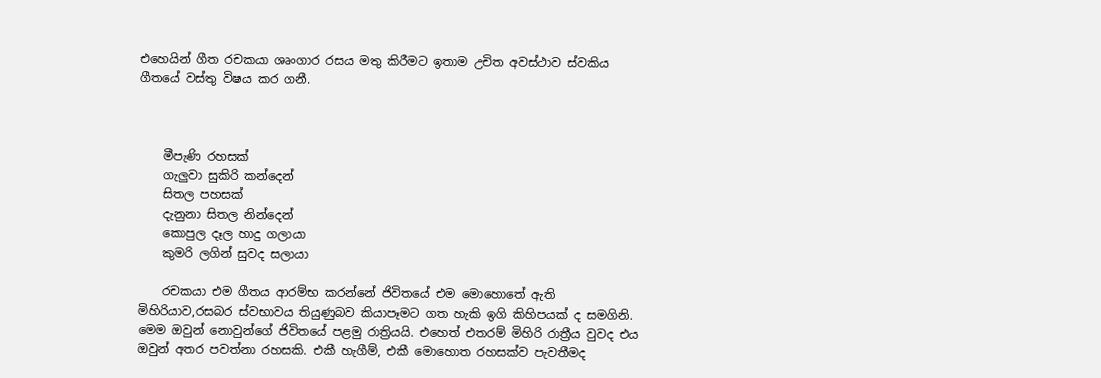එහෙයින් ගීත රචකයා ශෘංගාර රසය මතු කිරීමට ඉතාම උචිත අවස්ථාව ස්වකිය ගීතයේ වස්තු විෂය කර ගනී.



    මීපැණි රහසක්
    ගැලුවා සුකිරි කන්දෙන්
    සිතල පහසක්
    දැනුනා සිතල නින්දෙන්
    කොපුල දෑල හාදු ගලායා
    කුමරි ලගින් සුවද සලායා

    රචකයා එම ගීතය ආරම්භ කරන්නේ ජිවිතයේ එම මොහොතේ ඇති මිහිරියාව,රසබර ස්වභාවය තියුණුබව කියාපෑමට ගත හැකි ඉගි කිහිපයක් ද සමගිනි. මෙම ඔවුන් නොවුන්ගේ ජිවිතයේ පළමු රාත්‍රියයි. එහෙත් එතරම් මිහිරි රාත්‍රීය වුවද එය ඔවුන් අතර පවත්නා රහසකි. එකී හැගීම්, එකී මොහොත රහසක්ව පැවතීමද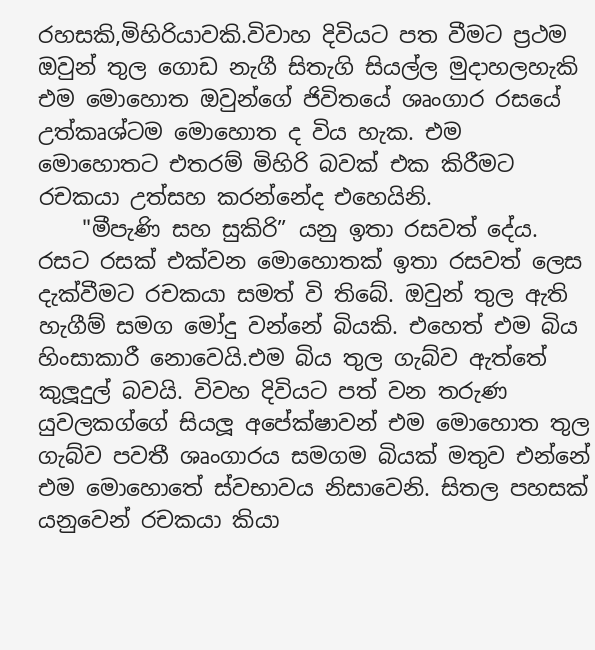රහසකි,මිහිරියාවකි.විවාහ දිවියට පත වීමට ප්‍රථම ඔවුන් තුල ගොඩ නැගී සිතැගි සියල්ල මුදාහලහැකි එම මොහොත ඔවුන්ගේ ජිවිතයේ ශෘංගාර රසයේ උත්කෘශ්ටම මොහොත ද විය හැක. එම මොහොතට එතරම් මිහිරි බවක් එක කිරීමට රචකයා උත්සහ කරන්නේද එහෙයිනි.
    "මීපැණි සහ සුකිරි” යනු ඉතා රසවත් දේය. රසට රසක් එක්වන මොහොතක් ඉතා රසවත් ලෙස දැක්වීමට රචකයා සමත් වි තිබේ. ඔවුන් තුල ඇති හැගීම් සමග මෝදු වන්නේ බියකි. එහෙත් එම බිය හිංසාකාරී නොවෙයි.එම බිය තුල ගැබ්ව ඇත්තේ කුලූ‍දුල් බවයි. විවහ දිවියට පත් වන තරුණ යුවලකග්ගේ සියලූ‍ අපේක්ෂාවන් එම මොහොත තුල ගැබ්ව පවතී ශෘංගාරය සමගම බියක් මතුව එන්නේ එම මොහොතේ ස්වභාවය නිසාවෙනි. සිතල පහසක් යනුවෙන් රචකයා කියා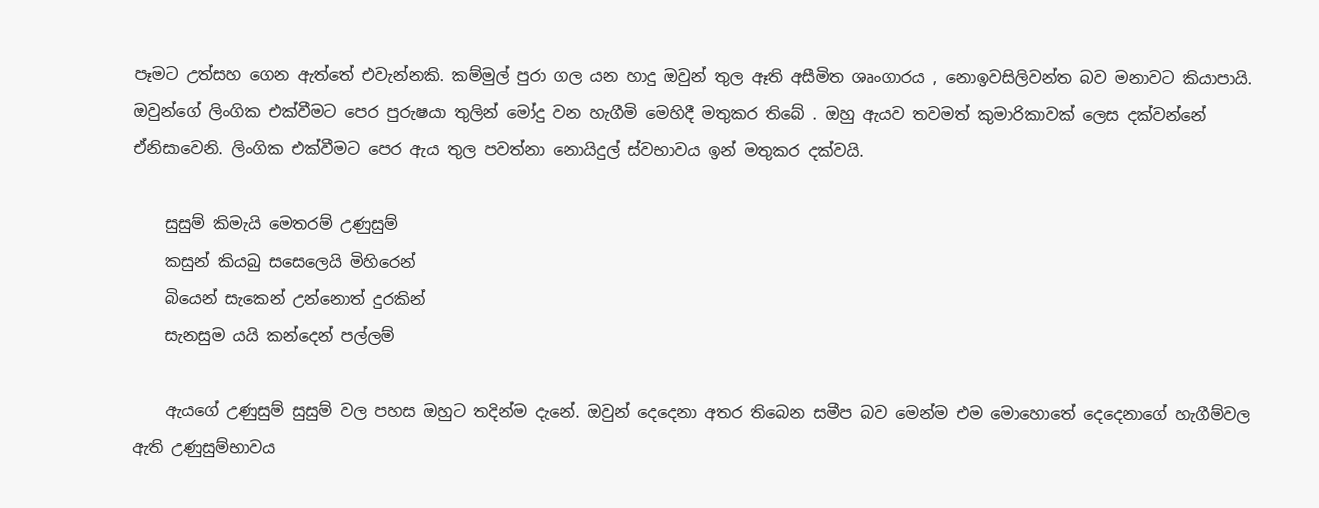පෑමට උත්සහ ගෙන ඇත්තේ එවැන්නකි. කම්මුල් පුරා ගල යන හාදු ඔවුන් තුල ඈති අසීමිත ශෘංගාරය , නොඉවසිලිවන්ත බව මනාවට කියාපායි. ඔවුන්ගේ ලිංගික එක්වීමට පෙර පුරුෂයා තුලින් මෝදු වන හැගීමි මෙහිදී මතුකර තිබේ . ඔහු ඇයව තවමත් කුමාරිකාවක් ලෙස දක්වන්නේ ඒනිසාවෙනි. ලිංගික එක්වීමට පෙර ඇය තුල පවත්නා නොයිදුල් ස්වභාවය ඉන් මතුකර දක්වයි.

    සුසුම් කිමැයි මෙතරම් උණුසුම්
    කසුන් කියබු සසෙලෙයි මිහිරෙන්
    බියෙන් සැකෙන් උන්නොත් දුරකින්
    සැනසුම යයි කන්දෙන් පල්ලම්

    ඇයගේ උණුසුම් සුසුම් වල පහස ඔහුට තදින්ම දැනේ. ඔවුන් දෙදෙනා අතර තිබෙන සමීප බව මෙන්ම එම මොහොතේ දෙදෙනාගේ හැගීම්වල ඇති උණුසුම්භාවය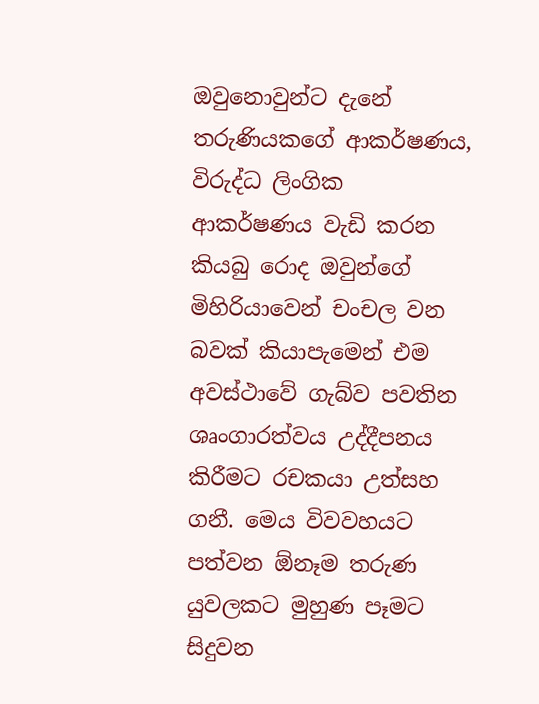ඔවුනොවුන්ට දැනේ තරුණියකගේ ආකර්ෂණය, විරුද්ධ ලිංගික ආකර්ෂණය වැඩි කරන කියබු රොද ඔවුන්ගේ මිහිරියාවෙන් චංචල වන බවක් කියාපැමෙන් එම අවස්ථාවේ ගැබ්ව පවතින ශෘංගාරත්වය උද්දීපනය කිරීමට රචකයා උත්සහ ගනී. මෙය විවවහයට පත්වන ඕනෑම තරුණ යුවලකට මුහුණ පෑමට සිදුවන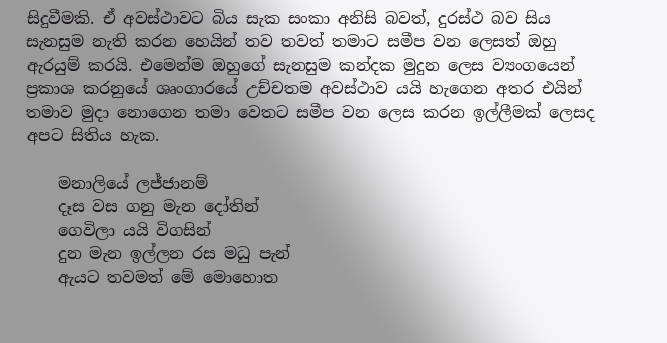සිදුවීමකි. ඒ අවස්ථාවට බිය සැක සංකා අනිසි බවත්, දුරස්ථ බව සිය සැනසුම නැති කරන හෙයින් තව තවත් තමාට සමීප වන ලෙසත් ඔහු ඇරයුම් කරයි. එමෙන්ම ඔහුගේ සැනසුම කන්දක මුදුන ලෙස ව්‍යංගයෙන් ප්‍රකාශ කරනුයේ ශෘංගාරයේ උච්චතම අවස්ථාව යයි හැගෙන අතර එයින් තමාව මුදා නොගෙන තමා වෙතට සමීප වන ලෙස කරන ඉල්ලීමක් ලෙසද අපට සිතිය හැක.

    මනාලියේ ලජ්ජානම්
    දෑස වස ගනු මැන දෝතින්
    ගෙවිලා යයි විගසින්
    දුන මැන ඉල්ලන රස මධු පැන්
    ඇයට තවමත් මේ මොහොත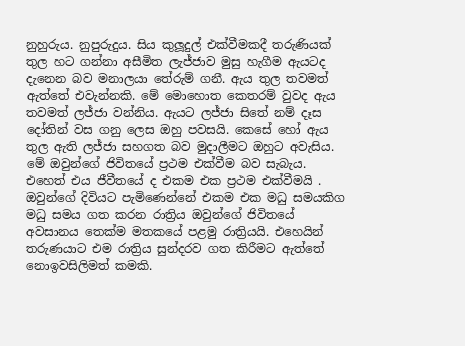නුහුරුය. නුපුරුදුය. සිය කුලූ‍දුල් එක්වීමකදී තරුණියක් තුල හට ගන්නා අසීමිත ලැජ්ජාව මුසු හැගීම ඇයටද දැනෙන බව මනාලයා තේරුම් ගනී. ඇය තුල තවමත් ඇත්තේ එවැන්නකි. මේ මොහොත කෙතරම් වුවද ඇය තවමත් ලජ්ජා වන්නිය. ඇයට ලජ්ජා සිතේ නම් දෑස දෝතින් වස ගනු ලෙස ඔහු පවසයි. කෙසේ හෝ ඇය තුල ඇති ලජ්ජා සහගත බව මුදාලීමට ඔහුට අවැසිය. මේ ඔවුන්ගේ ජිවිතයේ ප්‍රථම එක්වීම බව සැබැය. එහෙත් එය ජීවීතයේ ද එකම එක ප්‍රථම එක්වීමයි . ඔවුන්ගේ දිවියට පැමිණෙන්නේ එකම එක මධු සමයකිග මධු සමය ගත කරන රාත්‍රිය ඔවුන්ගේ ජිවිතයේ අවසානය තෙක්ම මතකයේ පළමු රාත්‍රියයි. එහෙයින් තරුණයාට එම රාත්‍රිය සුන්දරව ගත කිරීමට ඇත්තේ නොඉවසිලිමත් කමකි.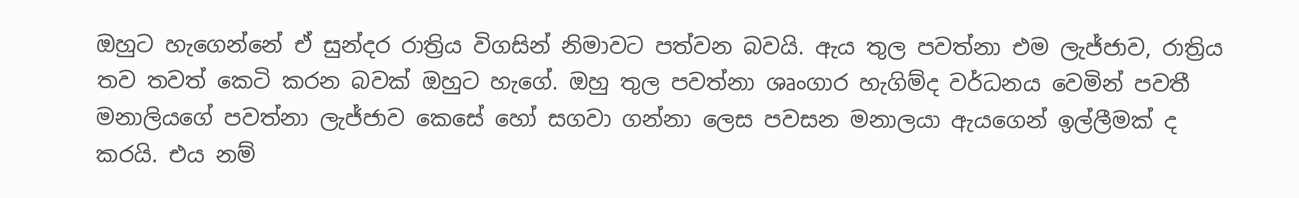ඔහුට හැගෙන්නේ ඒ සුන්දර රාත්‍රිය විගසින් නිමාවට පත්වන බවයි. ඇය තුල පවත්නා එම ලැජ්ජාව, රාත්‍රිය තව තවත් කෙටි කරන බවක් ඔහුට හැගේ. ඔහු තුල පවත්නා ශෘංගාර හැගිම්ද වර්ධනය වෙමින් පවතී මනාලියගේ පවත්නා ලැජ්ජාව කෙසේ හෝ සගවා ගන්නා ලෙස පවසන මනාලයා ඇයගෙන් ඉල්ලීමක් ද කරයි. එය නම්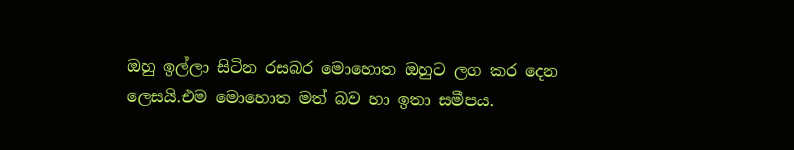ඔහු ඉල්ලා සිටින රසබර මොහොත ඔහුට ලග කර දෙන ලෙසයි.එම මොහොත මත් බව හා ඉතා සමීපය.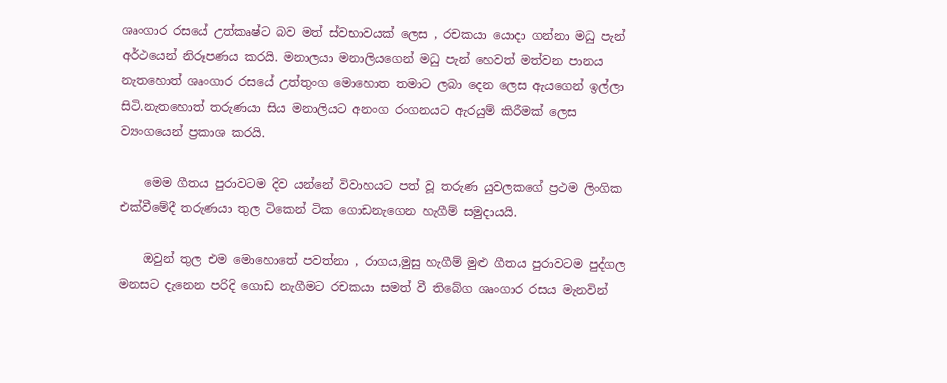ශෘංගාර රසයේ උත්කෘෂ්ට බව මත් ස්වභාවයක් ලෙස , රචකයා යොදා ගන්නා මධු පැන් අර්ථයෙන් නිරූපණය කරයි. මනාලයා මනාලියගෙන් මධු පැන් හෙවත් මත්වන පානය නැතහොත් ශෘංගාර රසයේ උත්තුංග මොහොත තමාට ලබා දෙන ලෙස ඇයගෙන් ඉල්ලා සිටි.නැතහොත් තරුණයා සිය මනාලියට අනංග රංගනයට ඇරයුම් කිරීමක් ලෙස ව්‍යංගයෙන් ප්‍රකාශ කරයි.

    මෙම ගීතය පුරාවටම දිව යන්නේ විවාහයට පත් වූ තරුණ යුවලකගේ ප්‍රථම ලිංගික එක්වීමේදී තරුණයා තුල ටිකෙන් ටික ගොඩනැගෙන හැගීම් සමුදායයි.

    ඔවුන් තුල එම මොහොතේ පවත්නා , රාගය,මුසු හැගීම් මුළු ගීතය පුරාවටම පුද්ගල මනසට දැනෙන පරිදි ගොඩ නැගීමට රචකයා සමත් වී තිබේග ශෘංගාර රසය මැනවින්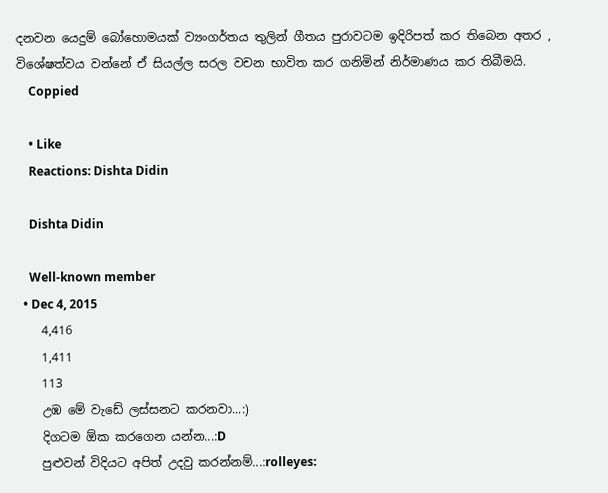දනවන යෙදුම් බෝහොමයක් ව්‍යංගර්තය තුලින් ගීතය පුරාවටම ඉදිරිපත් කර තිබෙන අතර , විශේෂත්වය වන්නේ ඒ සියල්ල සරල වචන භාවිත කර ගනිමින් නිර්මාණය කර තිබීමයි.
    Coppied

    • Like
    Reactions: Dishta Didin

    Dishta Didin

    Well-known member
  • Dec 4, 2015
    4,416
    1,411
    113
    උඹ මේ වැඩේ ලස්සනට කරනවා...:)
    දිගටම ඕක කරගෙන යන්න...:D
    පුළුවන් විදියට අපිත් උදවු කරන්නම්...:rolleyes: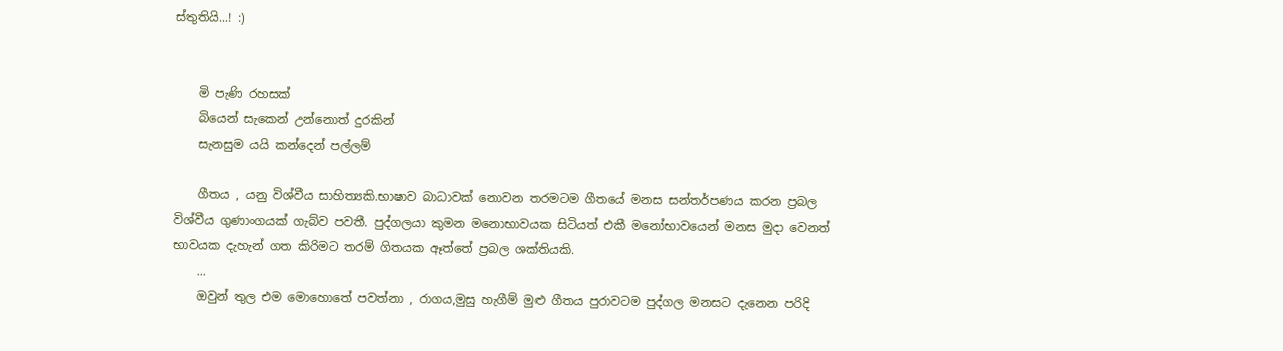ස්තුතියි...! :)


    මි පැණි රහසක්
    බියෙන් සැකෙන් උන්නොත් දුරකින්
    සැනසුම යයි කන්දෙන් පල්ලම්

    ගීතය , යනු විශ්වීය සාහිත්‍යකි.භාෂාව බාධාවක් නොවන තරමටම ගීතයේ මනස සන්තර්පණය කරන ප්‍රබල විශ්වීය ගුණාංගයක් ගැබ්ව පවතී. පුද්ගලයා කුමන මනොභාවයක සිටියත් එකී මනෝභාවයෙන් මනස මුදා වෙනත් භාවයක දැහැන් ගත කිරිමට තරම් ගිතයක ඈත්තේ ප්‍රබල ශක්තියකි.
    ...
    ඔවුන් තුල එම මොහොතේ පවත්නා , රාගය,මුසු හැගීම් මුළු ගීතය පුරාවටම පුද්ගල මනසට දැනෙන පරිදි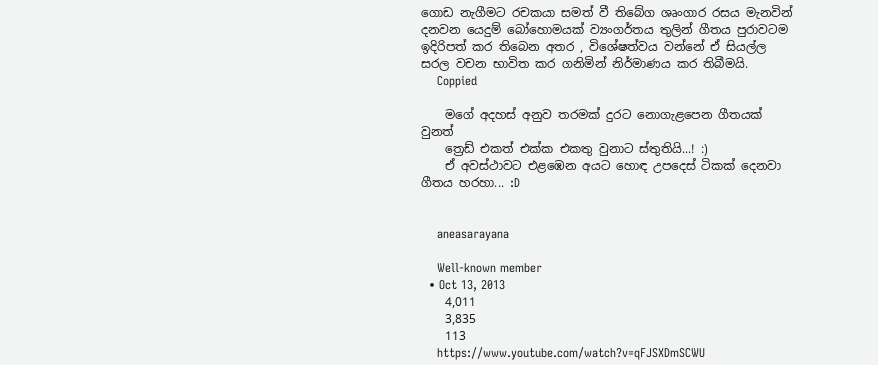ගොඩ නැගීමට රචකයා සමත් වී තිබේග ශෘංගාර රසය මැනවින් දනවන යෙදුම් බෝහොමයක් ව්‍යංගර්තය තුලින් ගීතය පුරාවටම ඉදිරිපත් කර තිබෙන අතර , විශේෂත්වය වන්නේ ඒ සියල්ල සරල වචන භාවිත කර ගනිමින් නිර්මාණය කර තිබීමයි.
    Coppied

    මගේ අදහස් අනුව තරමක් දුරට නොගැළපෙන ගීතයක් වුනත්
    ත්‍රෙඩ් එකත් එක්ක එකතු වුනාට ස්තුතියි...! :)
    ඒ අවස්ථාවට එළඹෙන අයට හොඳ උපදෙස් ටිකක් දෙනවා ගීතය හරහා... :D


    aneasarayana

    Well-known member
  • Oct 13, 2013
    4,011
    3,835
    113
    https://www.youtube.com/watch?v=qFJSXDmSCWU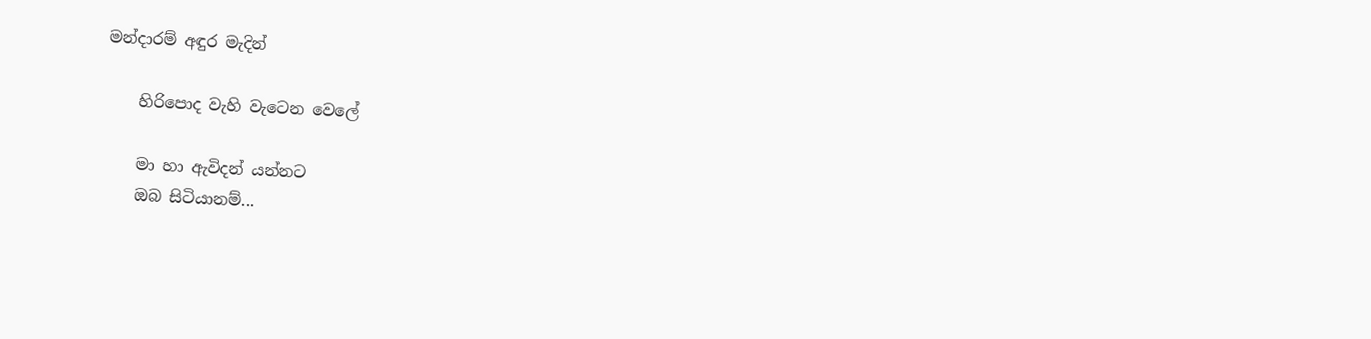මන්දාරම් අඳුර මැදින්

    හිරිපොද වැහි වැටෙන වෙලේ

    මා හා ඇවිදන් යන්නට
    ඔබ සිටියානම්...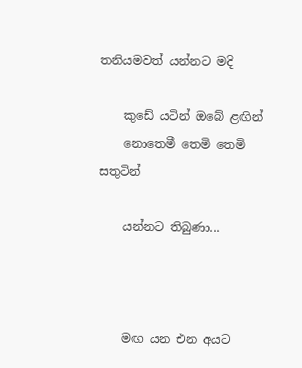තනියමවත් යන්නට මදි

    කුඩේ යටින් ඔබේ ළඟින්
    නොතෙමී තෙමි තෙමි සතුටින්

    යන්නට තිබුණා...



    මඟ යන එන අයට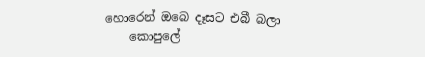හොරෙන් ඔබෙ දෑසට එබී බලා
    කොපුලේ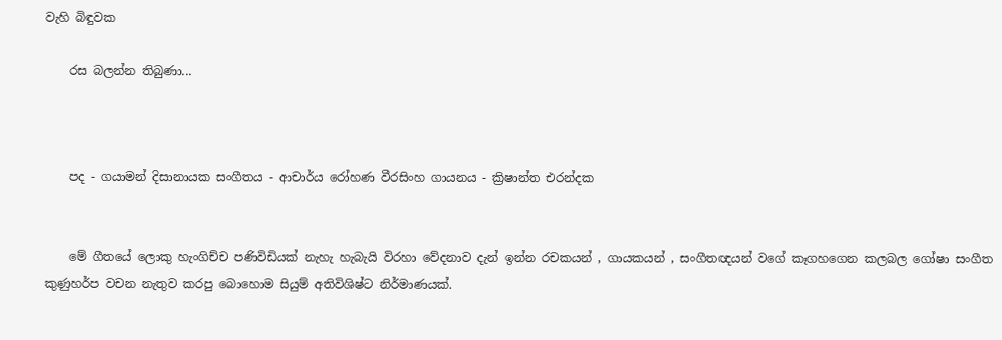වැහි බිඳුවක

    රස බලන්න තිබුණා...



    පද - ගයාමන් දිසානායක සංගීතය - ආචාර්ය රෝහණ වීරසිංහ ගායනය - ක්‍රිෂාන්ත එරන්දක


    මේ ගීතයේ ලොකු හැංගිච්ච පණිවිඩියක් නැහැ හැබැයි විරහා වේදනාව දැන් ඉන්න රචකයන් , ගායකයන් , සංගීතඥයන් වගේ කෑගහගෙන කලබල ගෝෂා සංගීත කුණුහර්ප වචන නැතුව කරපු බොහොම සියුම් අතිවිශිෂ්ට නිර්මාණයක්.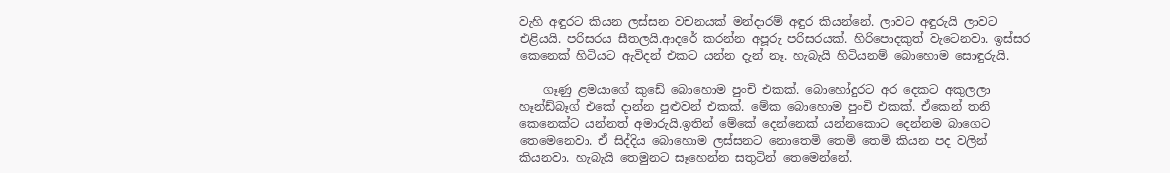වැහි අඳුරට කියන ලස්සන වචනයක් මන්දාරම් අඳුර කියන්නේ. ලාවට අඳුරුයි ලාවට එළියයි. පරිසරය සීතලයි.ආදරේ කරන්න අපූරු පරිසරයක්. හිරිපොදකුත් වැටෙනවා. ඉස්සර කෙනෙක් හිටියට ඇවිදන් එකට යන්න දැන් නෑ. හැබැයි හිටියනම් බොහොම සොඳුරුයි.

    ගෑණු ළමයාගේ කුඩේ බොහොම පුංචි එකක්. බොහෝදුරට අර දෙකට අකුලලා හෑන්ඩ්බෑග් එකේ දාන්න පුළුවන් එකක්. මේක බොහොම පුංචි එකක්. ඒකෙන් තනි කෙනෙක්ට යන්නත් අමාරුයි.ඉතින් මේකේ දෙන්නෙක් යන්නකොට දෙන්නම බාගෙට තෙමෙනෙවා. ඒ සිද්දිය බොහොම ලස්සනට නොතෙමි තෙමි තෙමි කියන පද වලින් කියනවා. හැබැයි තෙමුනට සෑහෙන්න සතුටින් තෙමෙන්නේ.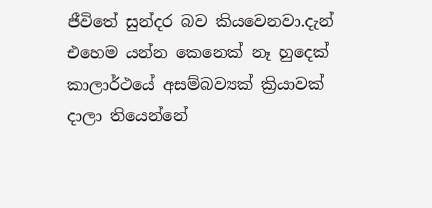ජීවිතේ සුන්දර බව කියවෙනවා.දැන් එහෙම යන්න කෙනෙක් නෑ හුදෙක් කාලාර්ථයේ අසම්බව්‍යක් ක්‍රියාවක් දාලා තියෙන්නේ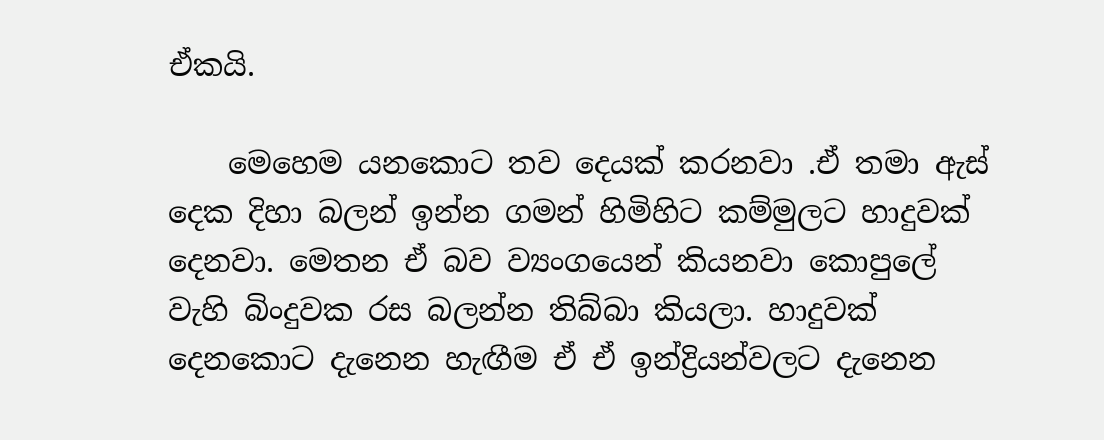ඒකයි.

    මෙහෙම යනකොට තව දෙයක් කරනවා .ඒ තමා ඇස් දෙක දිහා බලන් ඉන්න ගමන් හිමිහිට කම්මුලට හාදුවක් දෙනවා. මෙතන ඒ බව ව්‍යංගයෙන් කියනවා කොපුලේ වැහි බිංදුවක රස බලන්න තිබ්බා කියලා. හාදුවක් දෙනකොට දැනෙන හැඟීම ඒ ඒ ඉන්ද්‍රියන්වලට දැනෙන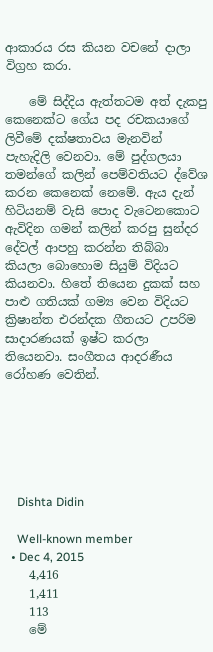ආකාරය රස කියන වචනේ දාලා විග්‍රහ කරා.

    මේ සිද්දිය ඇත්තටම අත් දැකපු කෙනෙක්ට ගේය පද රචකයාගේ ලිවීමේ දක්ෂතාවය මැනවින් පැහැදිලි වෙනවා. මේ පුද්ගලයා තමන්ගේ කලින් පෙම්වතියට ද්වේශ කරන කෙනෙක් නෙමේ. ඇය දැන් හිටියනම් වැසි පොද වැටෙනකොට ඇවිදින ගමන් කලින් කරපු සුන්දර දේවල් ආපහු කරන්න තිබ්බා කියලා බොහොම සියුම් විදියට කියනවා. හිතේ තියෙන දුකක් සහ පාළු ගතියක් ගම්‍ය වෙන විදියට ක්‍රිෂාන්ත එරන්දක ගීතයට උපරිම සාදාරණයක් ඉෂ්ට කරලා තියෙනවා. සංගීතය ආදරණීය රෝහණ වෙතින්.






    Dishta Didin

    Well-known member
  • Dec 4, 2015
    4,416
    1,411
    113
    මේ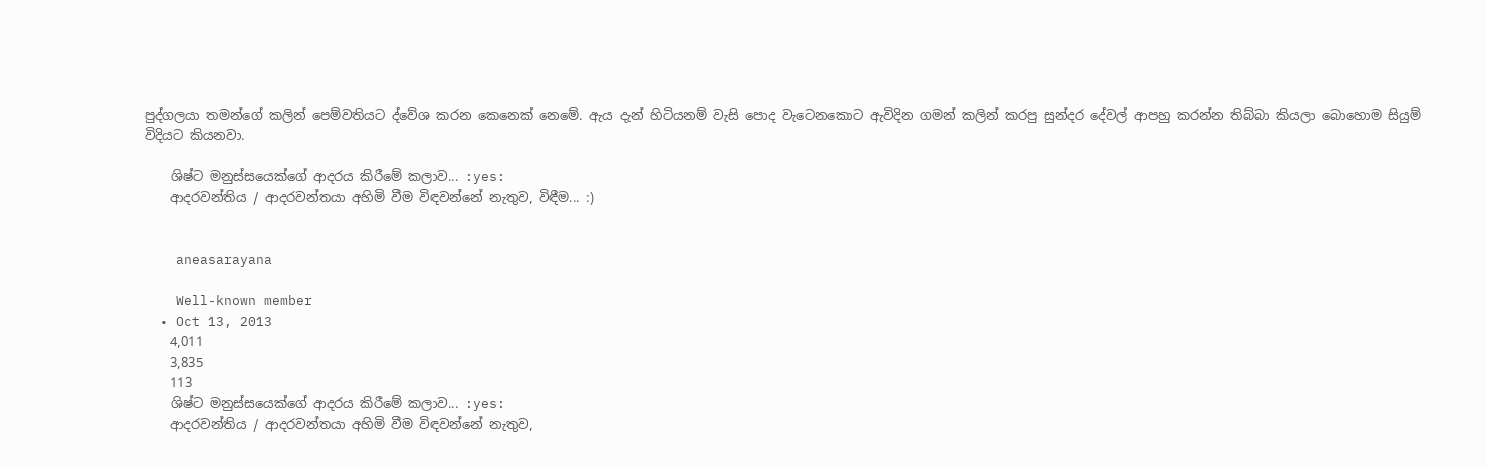පුද්ගලයා තමන්ගේ කලින් පෙම්වතියට ද්වේශ කරන කෙනෙක් නෙමේ. ඇය දැන් හිටියනම් වැසි පොද වැටෙනකොට ඇවිදින ගමන් කලින් කරපු සුන්දර දේවල් ආපහු කරන්න තිබ්බා කියලා බොහොම සියුම් විදියට කියනවා.

    ශිෂ්ට මනුස්සයෙක්ගේ ආදරය කිරීමේ කලාව... :yes:
    ආදරවන්තිය / ආදරවන්තයා අහිමි වීම විඳවන්නේ නැතුව, විඳීම... :)


    aneasarayana

    Well-known member
  • Oct 13, 2013
    4,011
    3,835
    113
    ශිෂ්ට මනුස්සයෙක්ගේ ආදරය කිරීමේ කලාව... :yes:
    ආදරවන්තිය / ආදරවන්තයා අහිමි වීම විඳවන්නේ නැතුව,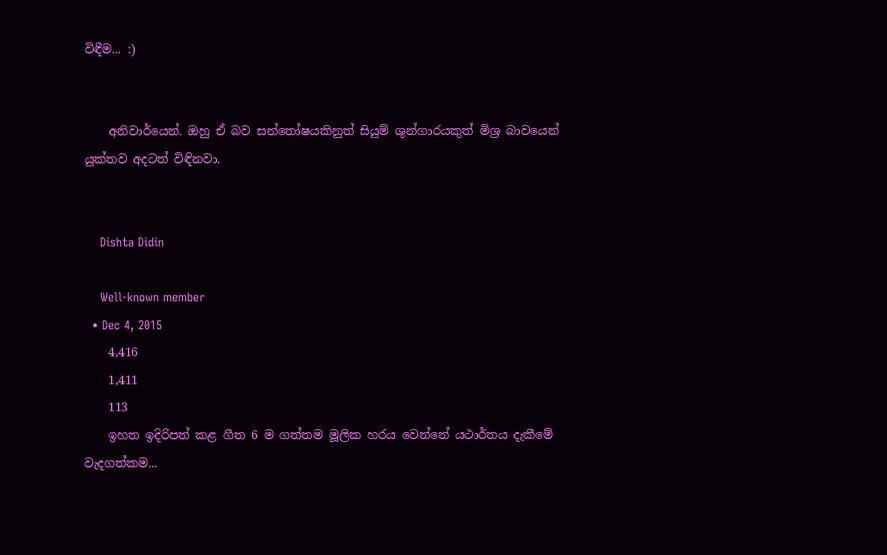විඳීම... :)


    අනිවාර්යෙන්. ඔහු ඒ බව සන්තෝෂයකිනුත් සියුම් ශුන්ගාරයකුත් මිශ්‍ර බාවයෙන් යුක්තව අදටත් විඳිනවා.


    Dishta Didin

    Well-known member
  • Dec 4, 2015
    4,416
    1,411
    113
    ඉහත ඉදිරිපත් කළ ගීත 6 ම ගත්තම මූලික හරය වෙන්නේ යථාර්තය දැකීමේ වැදගත්කම...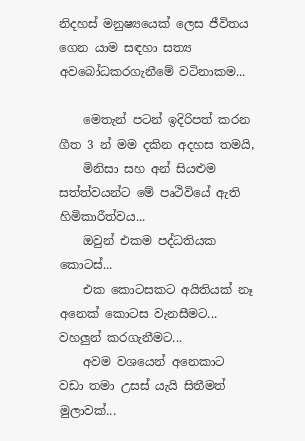නිදහස් මනුෂ්‍යයෙක් ලෙස ජීවිතය ගෙන යාම සඳහා සත්‍ය අවබෝධකරගැනීමේ වටිනාකම...

    මෙතැන් පටන් ඉදිරිපත් කරන ගීත 3 න් මම දකින අදහස තමයි,
    මිනිසා සහ අන් සියළුම සත්ත්වයන්ට මේ පෘථිවියේ ඇති හිමිකාරීත්වය...
    ඔවුන් එකම පද්ධතියක කොටස්...
    එක කොටසකට අයිතියක් නෑ අනෙක් කොටස වැනසීමට... වහලුන් කරගැනීමට...
    අවම වශයෙන් අනෙකාට වඩා තමා උසස් යැයි සිතීමත් මුලාවක්...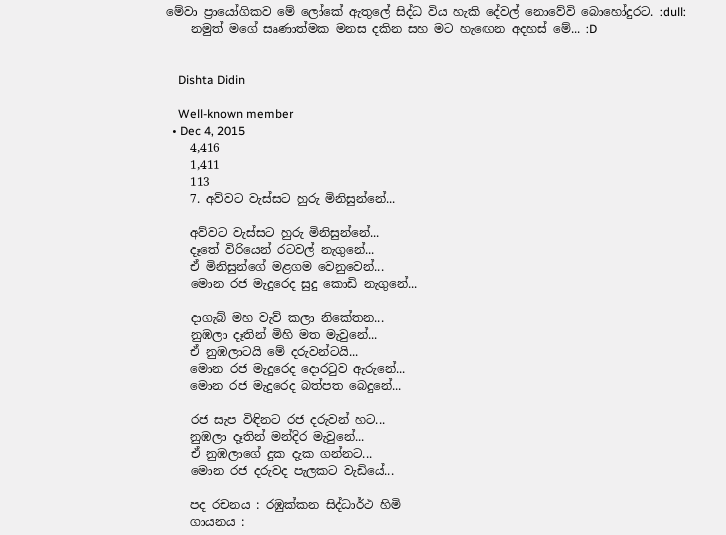මේවා ප්‍රායෝගිකව මේ ලෝකේ ඇතුලේ සිද්ධ විය හැකි දේවල් නොවේවි බොහෝදුරට. :dull:
    නමුත් මගේ සෘණාත්මක මනස දකින සහ මට හැඟෙන අදහස් මේ... :D


    Dishta Didin

    Well-known member
  • Dec 4, 2015
    4,416
    1,411
    113
    7. අව්වට වැස්සට හුරු මිනිසුන්නේ...

    අව්වට වැස්සට හුරු මිනිසුන්නේ...
    දෑතේ විරියෙන් රටවල් නැගුනේ...
    ඒ මිනිසුන්ගේ මළගම වෙනුවෙන්...
    මොන රජ මැදුරෙද සුදු කොඩි නැගුනේ...

    දාගැබ් මහ වැව් කලා නිකේතන...
    නුඹලා දෑතින් මිහි මත මැවුනේ...
    ඒ නුඹලාටයි මේ දරුවන්ටයි...
    මොන රජ මැදුරෙද දොරටුව ඇරුනේ...
    මොන රජ මැදුරෙද බත්පත බෙදුනේ...

    රජ සැප විඳිනට රජ දරුවන් හට...
    නුඹලා දෑතින් මන්දිර මැවුනේ...
    ඒ නුඹලාගේ දුක දැක ගන්නට...
    මොන රජ දරුවද පැලකට වැඩියේ...

    පද රචනය : රඹුක්කන සිද්ධාර්ථ හිමි
    ගායනය :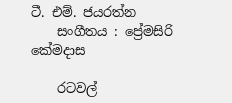ටී. එම්. ජයරත්න
    සංගීතය : ප්‍රේමසිරි කේමදාස

    රටවල්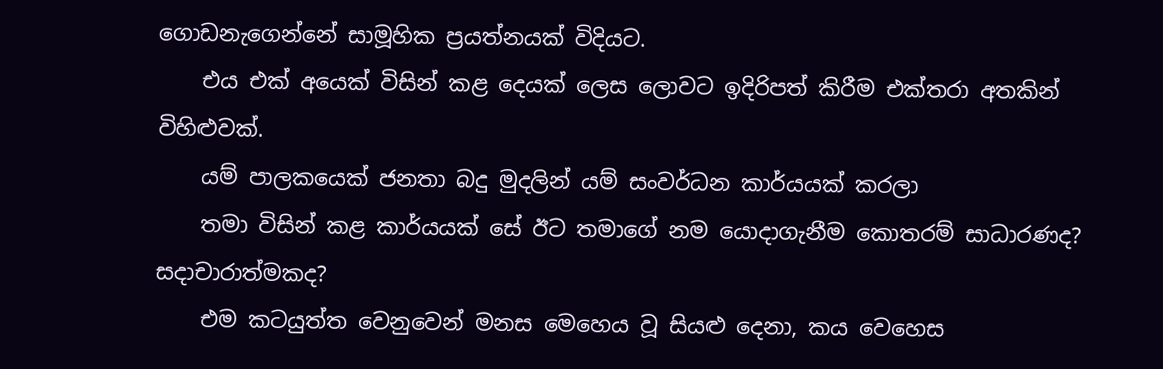ගොඩනැගෙන්නේ සාමූහික ප්‍රයත්නයක් විදියට.
    එය එක් අයෙක් විසින් කළ දෙයක් ලෙස ලොවට ඉදිරිපත් කිරීම එක්තරා අතකින් විහිළුවක්.
    යම් පාලකයෙක් ජනතා බදු මුදලින් යම් සංවර්ධන කාර්යයක් කරලා
    තමා විසින් කළ කාර්යයක් සේ ඊට තමාගේ නම යොදාගැනීම කොතරම් සාධාරණද? සදාචාරාත්මකද?
    එම කටයුත්ත වෙනුවෙන් මනස මෙහෙය වූ සියළු දෙනා, කය වෙහෙස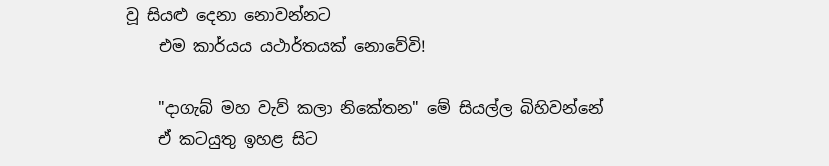වූ සියළු දෙනා නොවන්නට
    එම කාර්යය යථාර්තයක් නොවේවි!

    "දාගැබ් මහ වැව් කලා නිකේතන" මේ සියල්ල බිහිවන්නේ
    ඒ කටයුතු ඉහළ සිට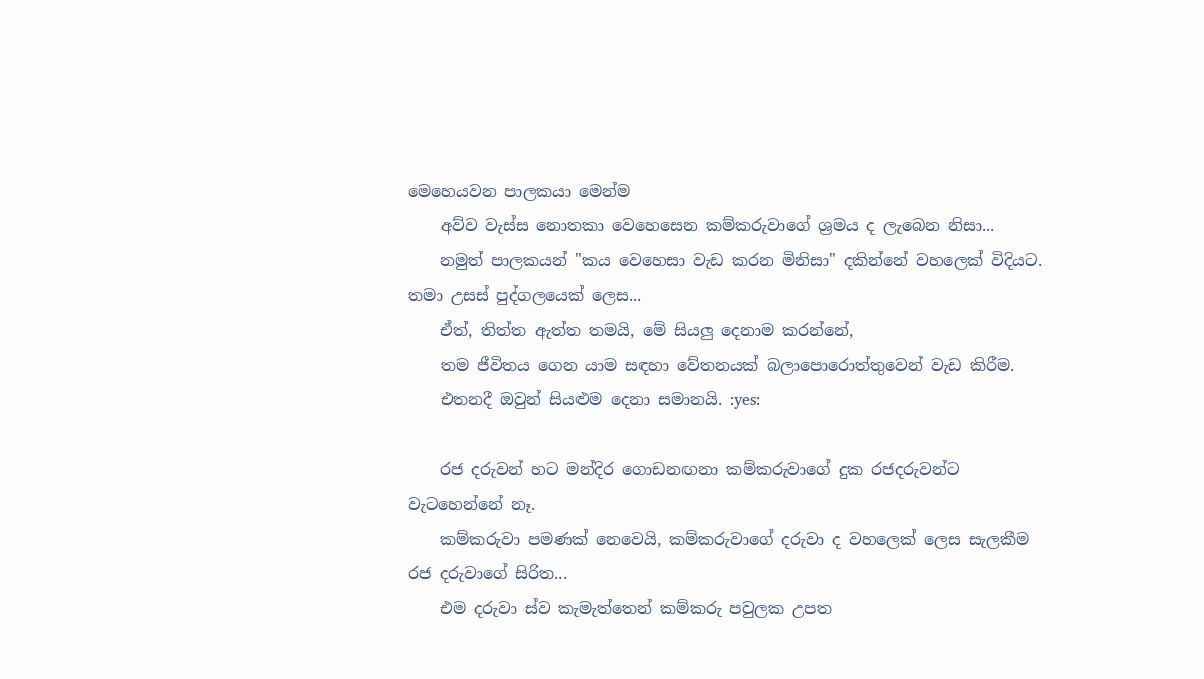මෙහෙයවන පාලකයා මෙන්ම
    අව්ව වැස්ස නොතකා වෙහෙසෙන කම්කරුවාගේ ශ්‍රමය ද ලැබෙන නිසා...
    නමුත් පාලකයන් "කය වෙහෙසා වැඩ කරන මිනිසා" දකින්නේ වහලෙක් විදියට. තමා උසස් පුද්ගලයෙක් ලෙස...
    ඒත්, තිත්ත ඇත්ත තමයි, මේ සියලු දෙනාම කරන්නේ,
    තම ජීවිතය ගෙන යාම සඳහා වේතනයක් බලාපොරොත්තුවෙන් වැඩ කිරීම.
    එතනදී ඔවුන් සියළුම දෙනා සමානයි. :yes:

    රජ දරුවන් හට මන්දිර ගොඩනඟනා කම්කරුවාගේ දුක රජදරුවන්ට වැටහෙන්නේ නෑ.
    කම්කරුවා පමණක් නෙවෙයි, කම්කරුවාගේ දරුවා ද වහලෙක් ලෙස සැලකීම රජ දරුවාගේ සිරිත...
    එම දරුවා ස්ව කැමැත්තෙන් කම්කරු පවුලක උපත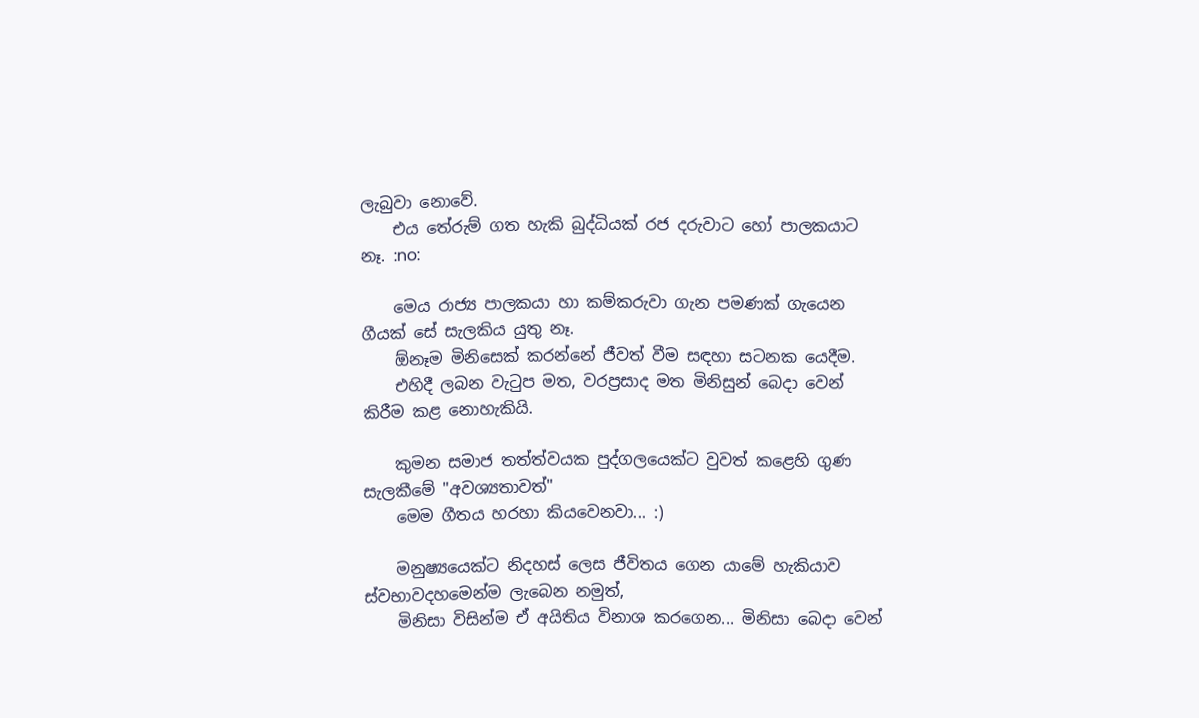ලැබුවා නොවේ.
    එය තේරුම් ගත හැකි බුද්ධියක් රජ දරුවාට හෝ පාලකයාට නෑ. :no:

    මෙය රාජ්‍ය පාලකයා හා කම්කරුවා ගැන පමණක් ගැයෙන ගීයක් සේ සැලකිය යුතු නෑ.
    ඕනෑම මිනිසෙක් කරන්නේ ජීවත් වීම සඳහා සටනක යෙදීම.
    එහිදී ලබන වැටුප මත, වරප්‍රසාද මත මිනිසුන් බෙදා වෙන් කිරීම කළ නොහැකියි.

    කුමන සමාජ තත්ත්වයක පුද්ගලයෙක්ට වුවත් කළෙහි ගුණ සැලකීමේ "අවශ්‍යතාවත්"
    මෙම ගීතය හරහා කියවෙනවා... :)

    මනුෂ්‍යයෙක්ට නිදහස් ලෙස ජීවිතය ගෙන යාමේ හැකියාව ස්වභාවදහමෙන්ම ලැබෙන නමුත්,
    මිනිසා විසින්ම ඒ අයිතිය විනාශ කරගෙන... මිනිසා බෙදා වෙන්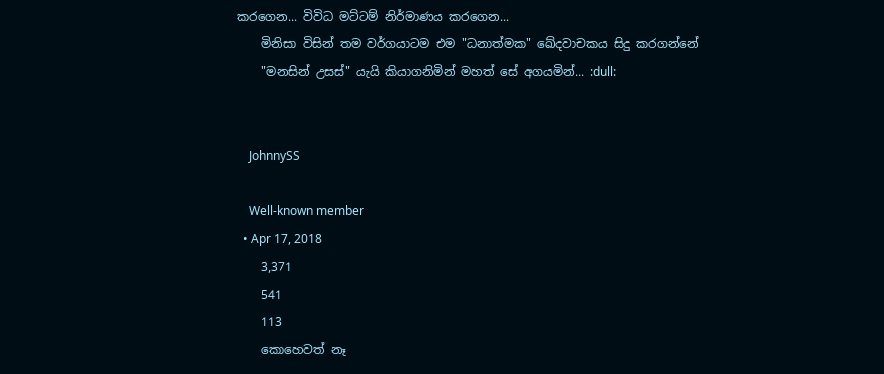කරගෙන... විවිධ මට්ටම් නිර්මාණය කරගෙන...
    මිනිසා විසින් තම වර්ගයාටම එම "ධනාත්මක" ඛේදවාචකය සිදු කරගන්නේ
    "මනසින් උසස්" යැයි කියාගනිමින් මහත් සේ අගයමින්... :dull:


    JohnnySS

    Well-known member
  • Apr 17, 2018
    3,371
    541
    113
    කොහෙවත් නෑ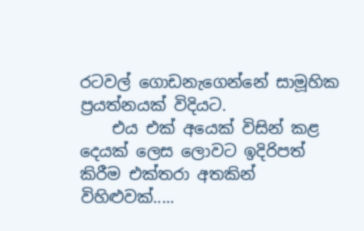රටවල් ගොඩනැගෙන්නේ සාමූහික ප්‍රයත්නයක් විදියට.
    එය එක් අයෙක් විසින් කළ දෙයක් ලෙස ලොවට ඉදිරිපත් කිරීම එක්තරා අතකින් විහිළුවක්.....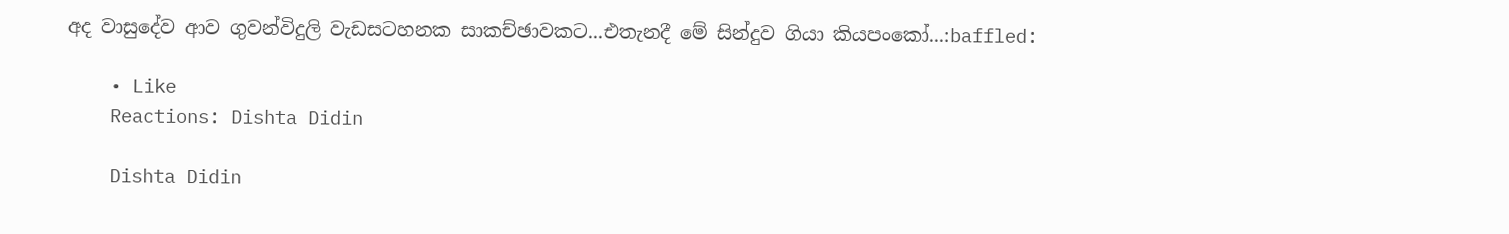අද වාසුදේව ආව ගුවන්විදුලි වැඩසටහනක සාකච්ඡාවකට...එතැනදී මේ සින්දුව ගියා කියපංකෝ...:baffled:

    • Like
    Reactions: Dishta Didin

    Dishta Didin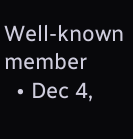Well-known member
  • Dec 4,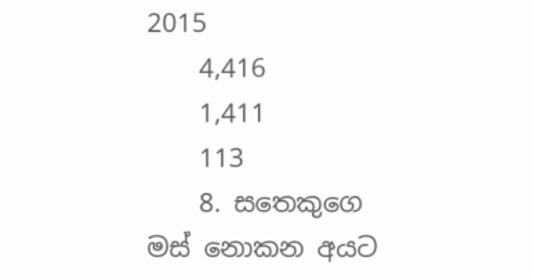2015
    4,416
    1,411
    113
    8. සතෙකුගෙ මස් නොකන අයට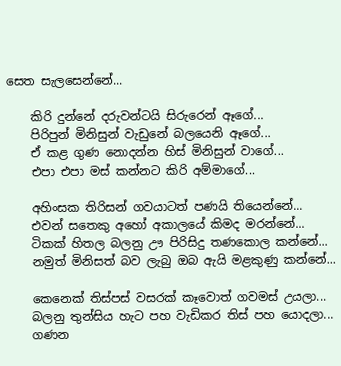සෙත සැලසෙන්නේ...

    කිරි දුන්නේ දරුවන්ටයි සිරුරෙන් ඈගේ...
    පිරිපුන් මිනිසුන් වැඩුනේ බලයෙනි ඈගේ...
    ඒ කළ ගුණ නොදන්න හිස් මිනිසුන් වාගේ...
    එපා එපා මස් කන්නට කිරි අම්මාගේ...

    අහිංසක තිරිසන් ගවයාටත් පණයි තියෙන්නේ...
    එවන් සතෙකු අහෝ අකාලයේ කිමද මරන්නේ...
    ටිකක් හිතල බලනු ඌ පිරිසිදු තණකොල කන්නේ...
    නමුත් මිනිසත් බව ලැබු ඔබ ඇයි මළකුණු කන්නේ...

    කෙනෙක් තිස්පස් වසරක් කෑවොත් ගවමස් උයලා...
    බලනු තුන්සිය හැට පහ වැඩිකර තිස් පහ යොදලා...
    ගණන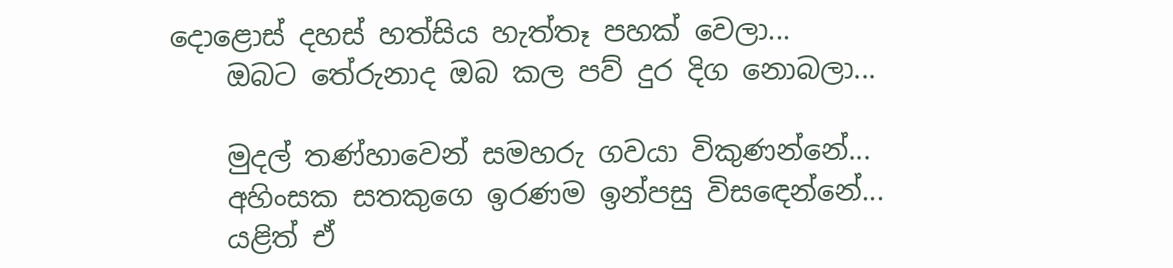දොළොස් දහස් හත්සිය හැත්තෑ පහක් වෙලා...
    ඔබට තේරුනාද ඔබ කල පව් දුර දිග නොබලා...

    මුදල් තණ්හාවෙන් සමහරු ගවයා විකුණන්නේ...
    අහිංසක සතකුගෙ ඉරණම ඉන්පසු විසඳෙන්නේ...
    යළිත් ඒ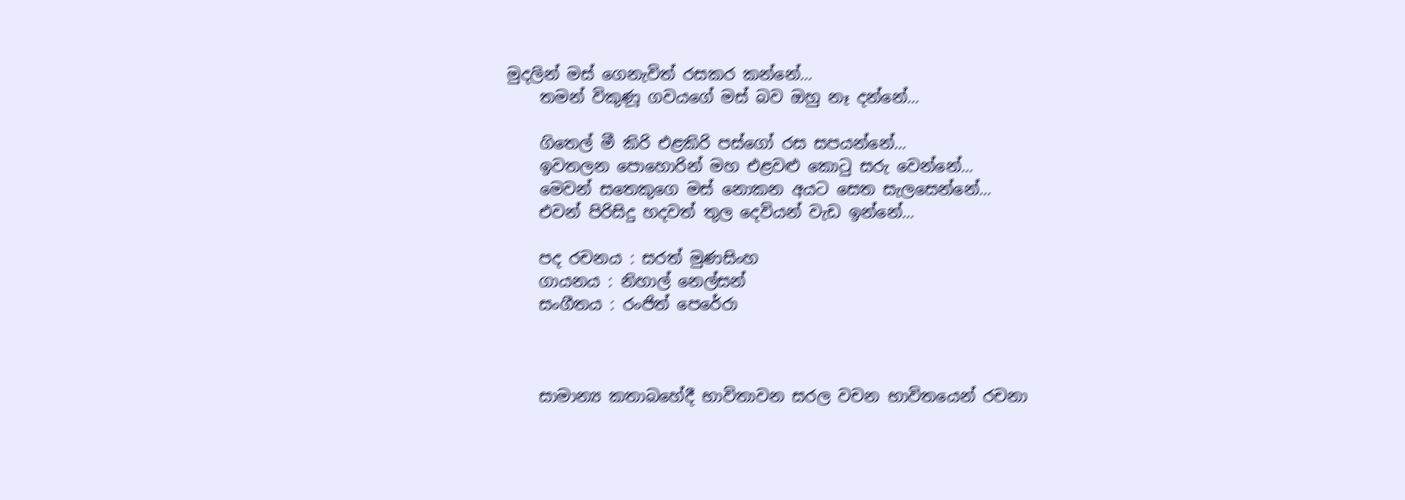මුදලින් මස් ගෙනැවිත් රසකර කන්නේ...
    තමන් විකුණූ ගවයගේ මස් බව ඔහු නෑ දන්නේ...

    ගිතෙල් මී කිරි එළකිරි පස්ගෝ රස සපයන්නේ...
    ඉවතලන පොහොරින් මහ එළවළු කොටු සරු වෙන්නේ...
    මෙවන් සතෙකුගෙ මස් නොකන අයට සෙත සැලසෙන්නේ...
    එවන් පිරිසිදු හදවත් තුල දෙවියන් වැඩ ඉන්නේ...

    පද රචනය : සරත් මුණසිංහ
    ගායනය : නිහාල් නෙල්සන්
    සංගීතය : රංජිත් පෙරේරා



    සාමාන්‍ය කතාබහේදී භාවිතාවන සරල වචන භාවිතයෙන් රචනා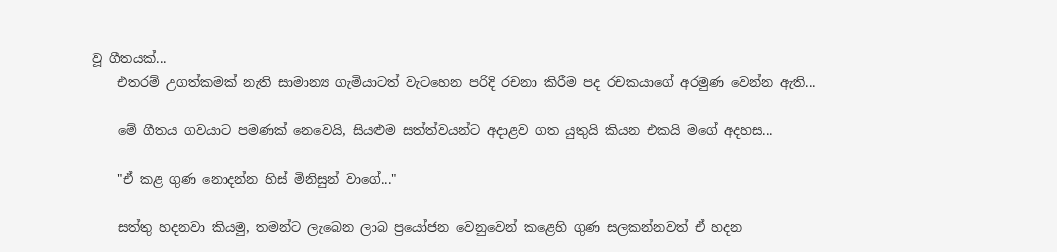වූ ගීතයක්...
    එතරම් උගත්කමක් නැති සාමාන්‍ය ගැමියාටත් වැටහෙන පරිදි රචනා කිරීම පද රචකයාගේ අරමුණ වෙන්න ඇති...

    මේ ගීතය ගවයාට පමණක් නෙවෙයි, සියළුම සත්ත්වයන්ට අදාළව ගත යුතුයි කියන එකයි මගේ අදහස...

    "ඒ කළ ගුණ නොදන්න හිස් මිනිසුන් වාගේ..."

    සත්තු හදනවා කියමු, තමන්ට ලැබෙන ලාබ ප්‍රයෝජන වෙනුවෙන් කළෙහි ගුණ සලකන්නවත් ඒ හදන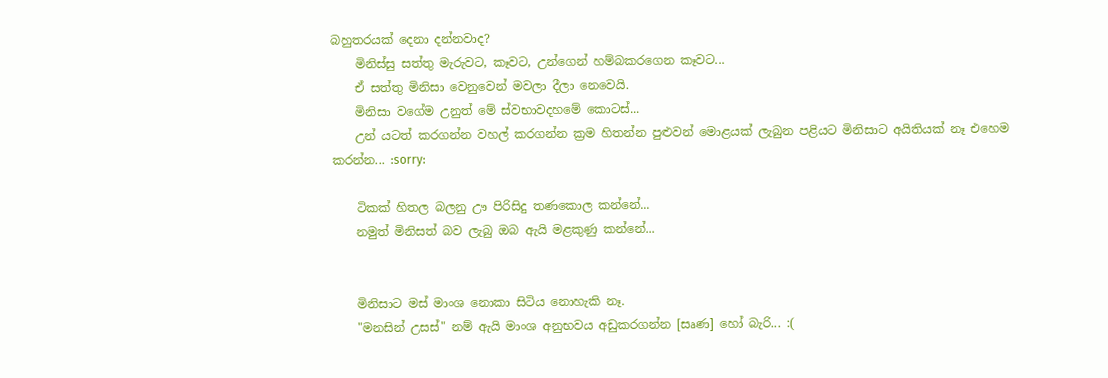බහුතරයක් දෙනා දන්නවාද?
    මිනිස්සු සත්තු මැරුවට, කෑවට, උන්ගෙන් හම්බකරගෙන කෑවට...
    ඒ සත්තු මිනිසා වෙනුවෙන් මවලා දීලා නෙවෙයි.
    මිනිසා වගේම උනුත් මේ ස්වභාවදහමේ කොටස්...
    උන් යටත් කරගන්න වහල් කරගන්න ක්‍රම හිතන්න පුළුවන් මොළයක් ලැබුන පළියට මිනිසාට අයිතියක් නෑ එහෙම කරන්න... :sorry:

    ටිකක් හිතල බලනු ඌ පිරිසිදු තණකොල කන්නේ...
    නමුත් මිනිසත් බව ලැබු ඔබ ඇයි මළකුණු කන්නේ...


    මිනිසාට මස් මාංශ නොකා සිටිය නොහැකි නෑ.
    "මනසින් උසස්" නම් ඇයි මාංශ අනුභවය අඩුකරගන්න [සෘණ] හෝ බැරි... :(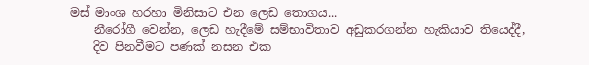මස් මාංශ හරහා මිනිසාට එන ලෙඩ තොගය...
    නීරෝගී වෙන්න, ලෙඩ හැදීමේ සම්භාවිතාව අඩුකරගන්න හැකියාව තියෙද්දී,
    දිව පිනවීමට පණක් නසන එක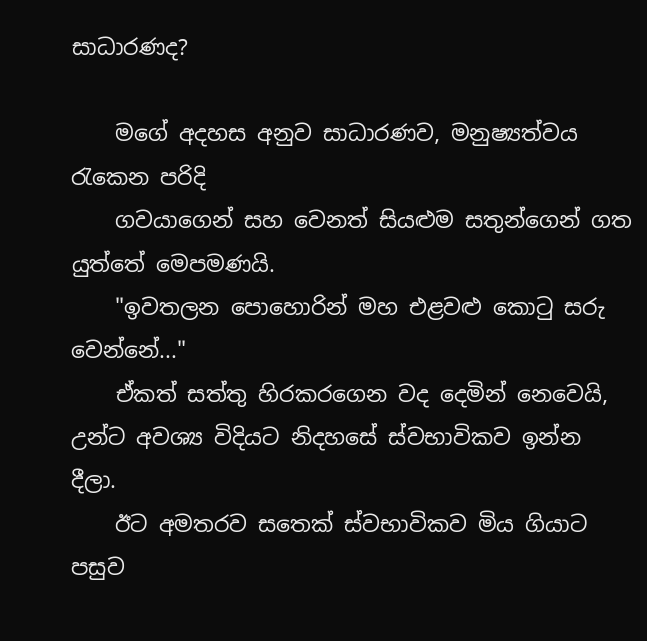සාධාරණද?

    මගේ අදහස අනුව සාධාරණව, මනුෂ්‍යත්වය රැකෙන පරිදි
    ගවයාගෙන් සහ වෙනත් සියළුම සතුන්ගෙන් ගත යුත්තේ මෙපමණයි.
    "ඉවතලන පොහොරින් මහ එළවළු කොටු සරු වෙන්නේ..."
    ඒකත් සත්තු හිරකරගෙන වද දෙමින් නෙවෙයි, උන්ට අවශ්‍ය විදියට නිදහසේ ස්වභාවිකව ඉන්න දීලා.
    ඊට අමතරව සතෙක් ස්වභාවිකව මිය ගියාට පසුව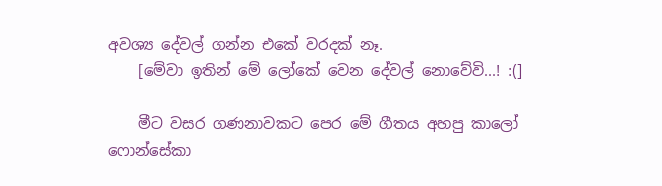අවශ්‍ය දේවල් ගන්න එකේ වරදක් නෑ.
    [මේවා ඉතින් මේ ලෝකේ වෙන දේවල් නොවේවි...! :(]

    මීට වසර ගණනාවකට පෙර මේ ගීතය අහපු කාලෝ ෆොන්සේකා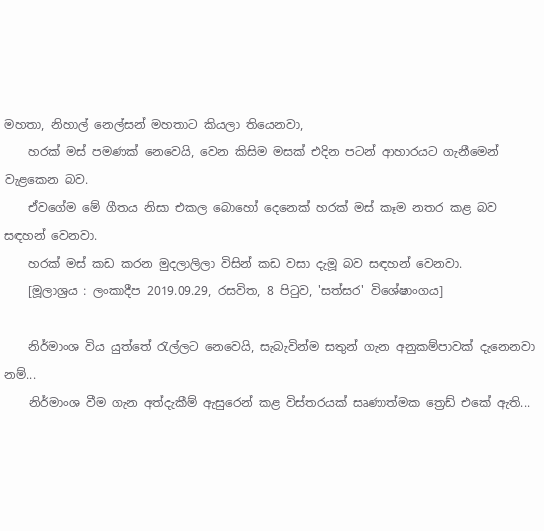මහතා, නිහාල් නෙල්සන් මහතාට කියලා තියෙනවා,
    හරක් මස් පමණක් නෙවෙයි, වෙන කිසිම මසක් එදින පටන් ආහාරයට ගැනීමෙන් වැළකෙන බව.
    ඒවගේම මේ ගීතය නිසා එකල බොහෝ දෙනෙක් හරක් මස් කෑම නතර කළ බව සඳහන් වෙනවා.
    හරක් මස් කඩ කරන මුදලාලිලා විසින් කඩ වසා දැමූ බව සඳහන් වෙනවා.
    [මූලාශ්‍රය : ලංකාදීප 2019.09.29, රසවිත, 8 පිටුව, 'සත්සර' විශේෂාංගය]

    නිර්මාංශ විය යුත්තේ රැල්ලට නෙවෙයි, සැබැවින්ම සතුන් ගැන අනුකම්පාවක් දැනෙනවා නම්...
    නිර්මාංශ වීම ගැන අත්දැකීම් ඇසුරෙන් කළ විස්තරයක් සෘණාත්මක ත්‍රෙඩ් එකේ ඇති...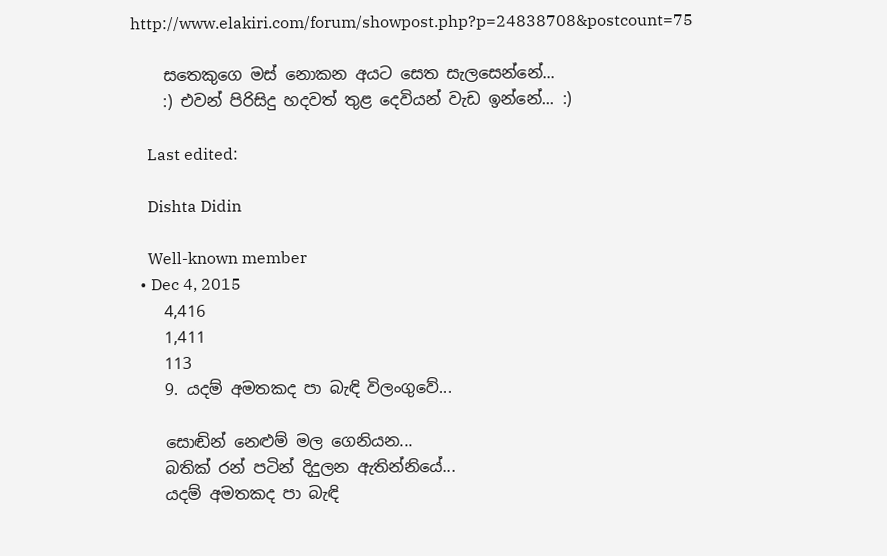http://www.elakiri.com/forum/showpost.php?p=24838708&postcount=75

    සතෙකුගෙ මස් නොකන අයට සෙත සැලසෙන්නේ...
    :) එවන් පිරිසිදු හදවත් තුළ දෙවියන් වැඩ ඉන්නේ... :)

    Last edited:

    Dishta Didin

    Well-known member
  • Dec 4, 2015
    4,416
    1,411
    113
    9. යදම් අමතකද පා බැඳි විලංගුවේ...

    සොඬින් නෙළුම් මල ගෙනියන...
    බතික් රන් පටින් දිදුලන ඇතින්නියේ...
    යදම් අමතකද පා බැඳි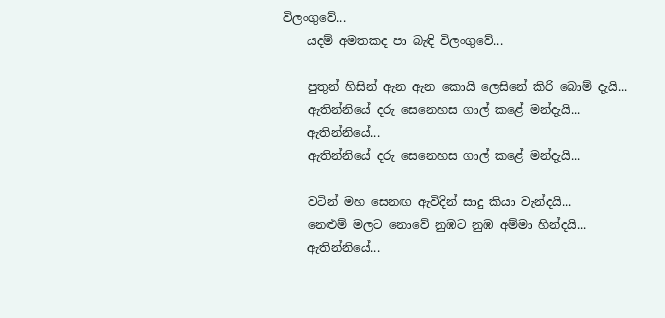විලංගුවේ...
    යදම් අමතකද පා බැඳි විලංගුවේ...

    පුතුන් හිසින් ඇන ඇන කොයි ලෙසිනේ කිරි බොම් දැයි...
    ඇතින්නියේ දරු සෙනෙහස ගාල් කළේ මන්දැයි...
    ඇතින්නියේ...
    ඇතින්නියේ දරු සෙනෙහස ගාල් කළේ මන්දැයි...

    වටින් මහ සෙනඟ ඇවිදින් සාදු කියා වැන්දයි...
    නෙළුම් මලට නොවේ නුඹට නුඹ අම්මා හින්දයි...
    ඇතින්නියේ...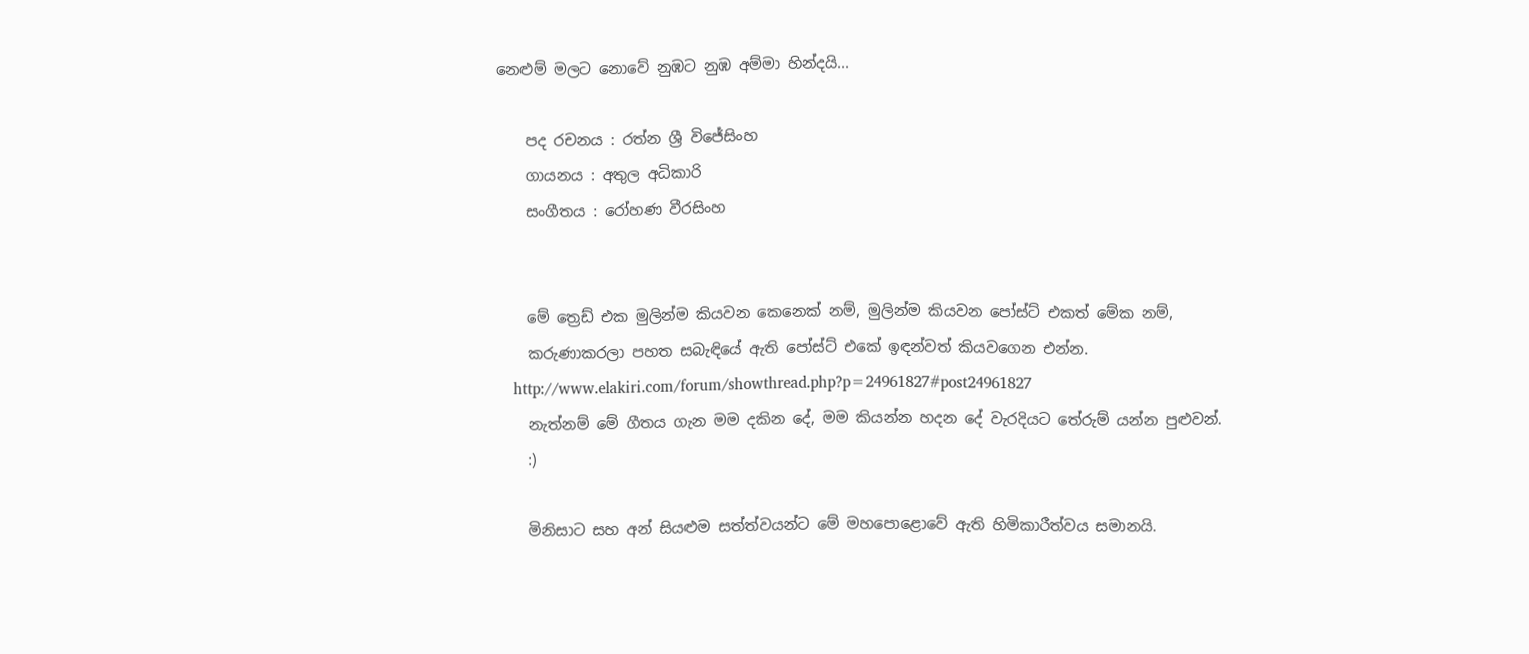නෙළුම් මලට නොවේ නුඹට නුඹ අම්මා හින්දයි...

    පද රචනය : රත්න ශ්‍රී විජේසිංහ
    ගායනය : අතුල අධිකාරි
    සංගීතය : රෝහණ වීරසිංහ


    මේ ත්‍රෙඩ් එක මුලින්ම කියවන කෙනෙක් නම්, මුලින්ම කියවන පෝස්ට් එකත් මේක නම්,
    කරුණාකරලා පහත සබැඳියේ ඇති පෝස්ට් එකේ ඉඳන්වත් කියවගෙන එන්න.
    http://www.elakiri.com/forum/showthread.php?p=24961827#post24961827
    නැත්නම් මේ ගීතය ගැන මම දකින දේ, මම කියන්න හදන දේ වැරදියට තේරුම් යන්න පුළුවන්.
    :)

    මිනිසාට සහ අන් සියළුම සත්ත්වයන්ට මේ මහපොළොවේ ඇති හිමිකාරීත්වය සමානයි.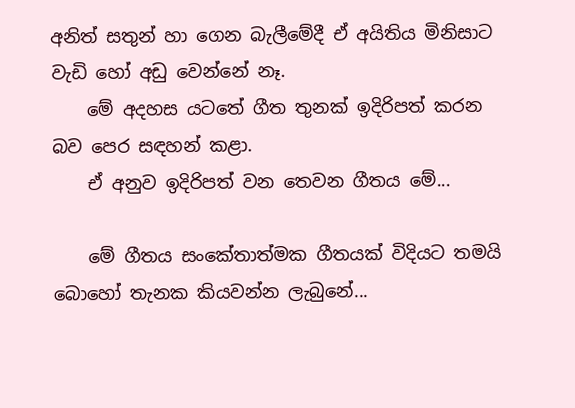අනිත් සතුන් හා ගෙන බැලීමේදී ඒ අයිතිය මිනිසාට වැඩි හෝ අඩු වෙන්නේ නෑ.
    මේ අදහස යටතේ ගීත තුනක් ඉදිරිපත් කරන බව පෙර සඳහන් කළා.
    ඒ අනුව ඉදිරිපත් වන තෙවන ගීතය මේ...

    මේ ගීතය සංකේතාත්මක ගීතයක් විදියට තමයි බොහෝ තැනක කියවන්න ලැබුනේ...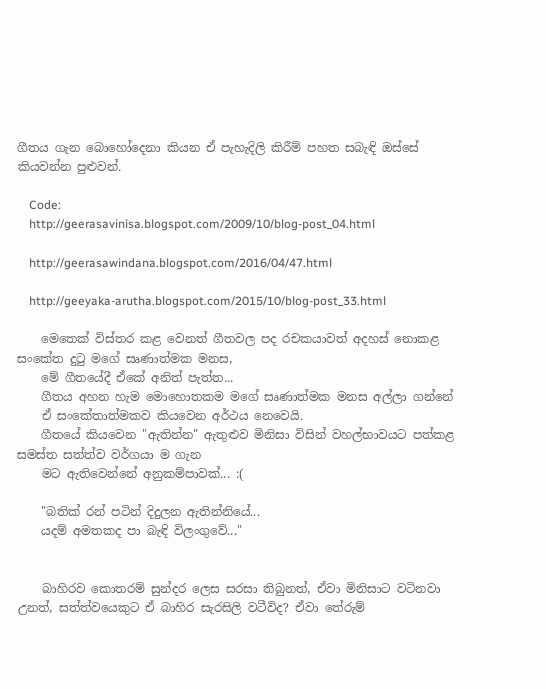ගීතය ගැන බොහෝදෙනා කියන ඒ පැහැදිලි කිරීම් පහත සබැඳි ඔස්සේ කියවන්න පුළුවන්.

    Code:
    http://geerasavinisa.blogspot.com/2009/10/blog-post_04.html

    http://geerasawindana.blogspot.com/2016/04/47.html

    http://geeyaka-arutha.blogspot.com/2015/10/blog-post_33.html

    මෙතෙක් විස්තර කළ වෙනත් ගීතවල පද රචකයාවත් අදහස් නොකළ සංකේත දුටු මගේ සෘණාත්මක මනස,
    මේ ගීතයේදී ඒකේ අනිත් පැත්ත...
    ගීතය අහන හැම මොහොතකම මගේ සෘණාත්මක මනස අල්ලා ගන්නේ
    ඒ සංකේතාත්මකව කියවෙන අර්ථය නෙවෙයි.
    ගීතයේ කියවෙන "ඇතින්න" ඇතුළුව මිනිසා විසින් වහල්භාවයට පත්කළ සමස්ත සත්ත්ව වර්ගයා ම ගැන
    මට ඇතිවෙන්නේ අනුකම්පාවක්... :(

    "බතික් රන් පටින් දිදුලන ඇතින්නියේ...
    යදම් අමතකද පා බැඳි විලංගුවේ..."


    බාහිරව කොතරම් සුන්දර ලෙස සරසා තිබුනත්, ඒවා මිනිසාට වටිනවා උනත්, සත්ත්වයෙකුට ඒ බාහිර සැරසිලි වටීවිද? ඒවා තේරුම්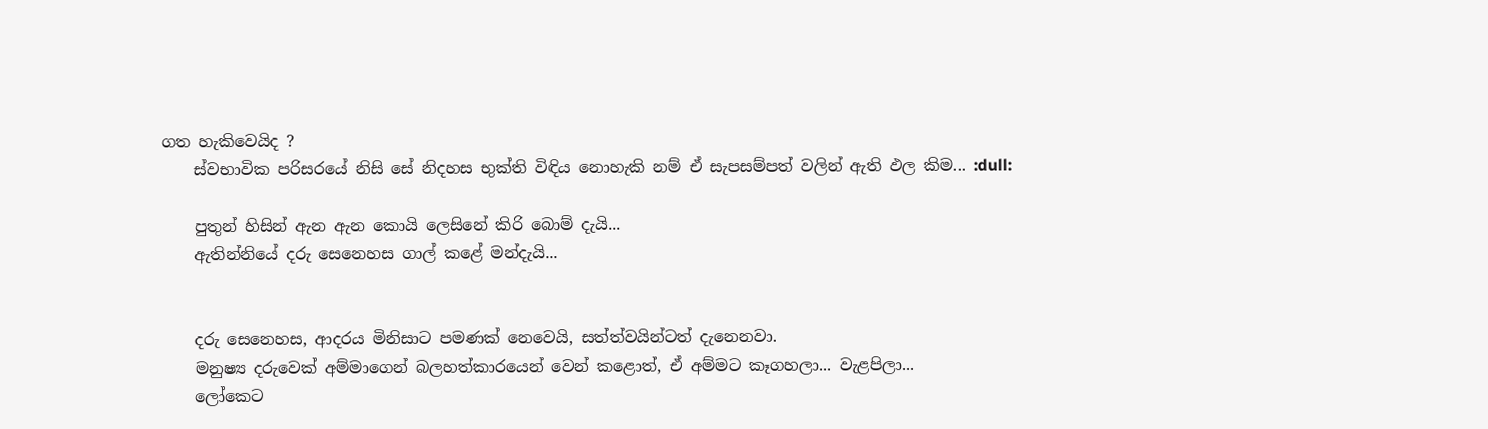ගත හැකිවෙයිද ?
    ස්වභාවික පරිසරයේ නිසි සේ නිදහස භුක්ති විඳිය නොහැකි නම් ඒ සැපසම්පත් වලින් ඇති ඵල කිම... :dull:

    පුතුන් හිසින් ඇන ඇන කොයි ලෙසිනේ කිරි බොම් දැයි...
    ඇතින්නියේ දරු සෙනෙහස ගාල් කළේ මන්දැයි...


    දරු සෙනෙහස, ආදරය මිනිසාට පමණක් නෙවෙයි, සත්ත්වයින්ටත් දැනෙනවා.
    මනුෂ්‍ය දරුවෙක් අම්මාගෙන් බලහත්කාරයෙන් වෙන් කළොත්, ඒ අම්මට කෑගහලා... වැළපිලා...
    ලෝකෙට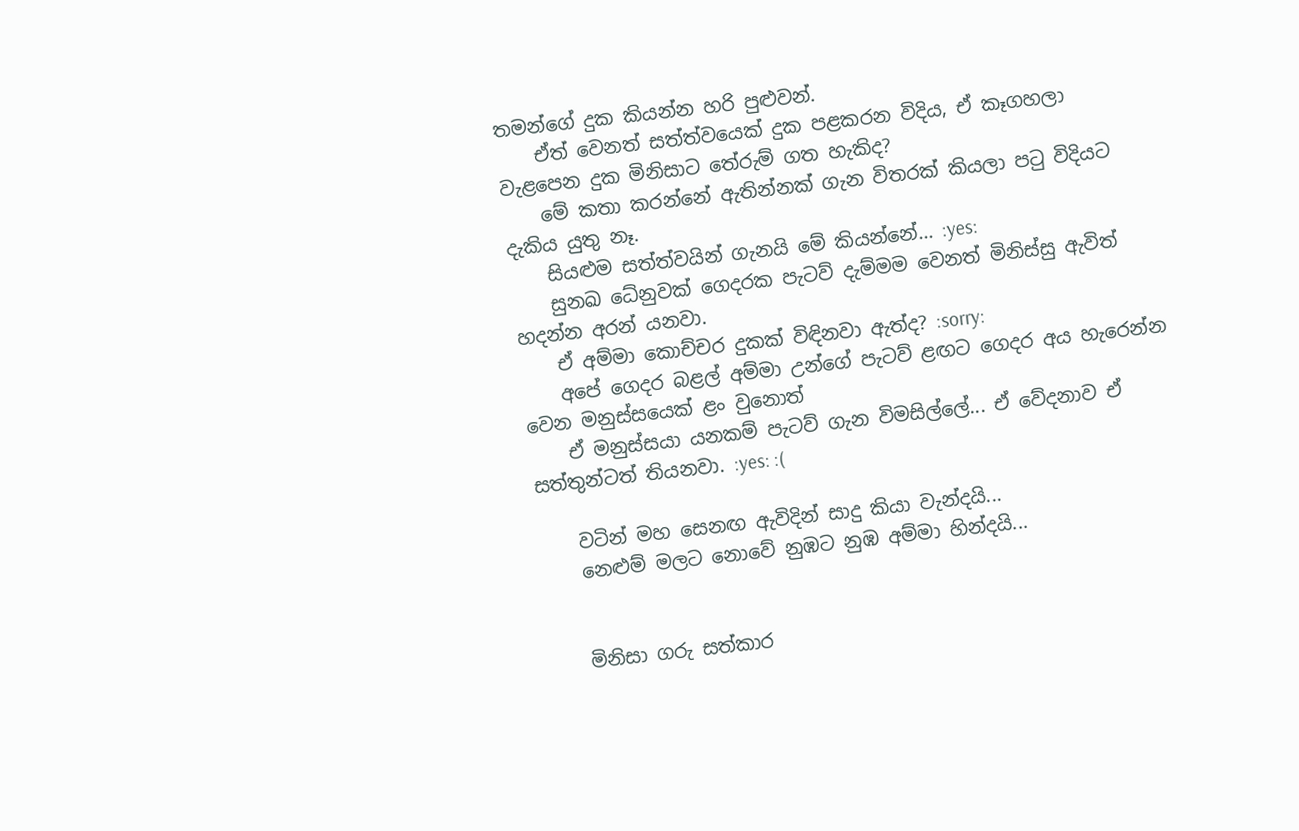තමන්ගේ දුක කියන්න හරි පුළුවන්.
    ඒත් වෙනත් සත්ත්වයෙක් දුක පළකරන විදිය, ඒ කෑගහලා වැළපෙන දුක මිනිසාට තේරුම් ගත හැකිද?
    මේ කතා කරන්නේ ඇතින්නක් ගැන විතරක් කියලා පටු විදියට දැකිය යුතු නෑ.
    සියළුම සත්ත්වයින් ගැනයි මේ කියන්නේ... :yes:
    සුනඛ ධේනුවක් ගෙදරක පැටව් දැම්මම වෙනත් මිනිස්සු ඇවිත් හදන්න අරන් යනවා.
    ඒ අම්මා කොච්චර දුකක් විඳිනවා ඇත්ද? :sorry:
    අපේ ගෙදර බළල් අම්මා උන්ගේ පැටව් ළඟට ගෙදර අය හැරෙන්න වෙන මනුස්සයෙක් ළං වුනොත්
    ඒ මනුස්සයා යනකම් පැටව් ගැන විමසිල්ලේ... ඒ වේදනාව ඒ සත්තුන්ටත් තියනවා. :yes: :(

    වටින් මහ සෙනඟ ඇවිදින් සාදු කියා වැන්දයි...
    නෙළුම් මලට නොවේ නුඹට නුඹ අම්මා හින්දයි...


    මිනිසා ගරු සත්කාර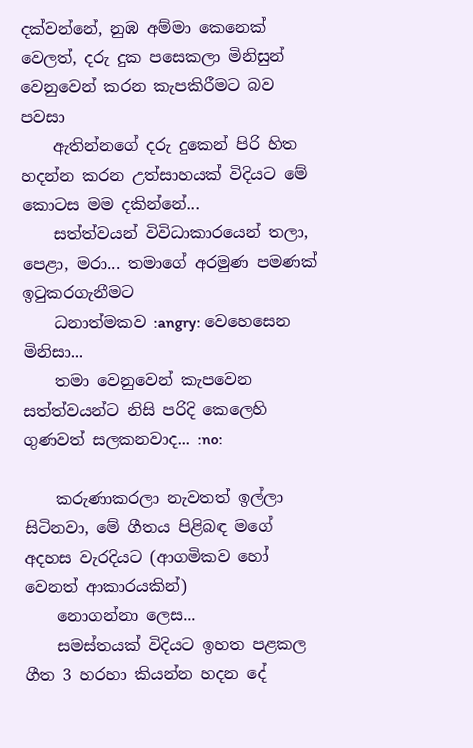දක්වන්නේ, නුඹ අම්මා කෙනෙක් වෙලත්, දරු දුක පසෙකලා මිනිසුන් වෙනුවෙන් කරන කැපකිරීමට බව පවසා
    ඇතින්නගේ දරු දුකෙන් පිරි හිත හදන්න කරන උත්සාහයක් විදියට මේ කොටස මම දකින්නේ...
    සත්ත්වයන් විවිධාකාරයෙන් තලා, පෙළා, මරා... තමාගේ අරමුණ පමණක් ඉටුකරගැනීමට
    ධනාත්මකව :angry: වෙහෙසෙන මිනිසා...
    තමා වෙනුවෙන් කැපවෙන සත්ත්වයන්ට නිසි පරිදි කෙලෙහි ගුණවත් සලකනවාද... :no:

    කරුණාකරලා නැවතත් ඉල්ලා සිටිනවා, මේ ගීතය පිළිබඳ මගේ අදහස වැරදියට (ආගමිකව හෝ වෙනත් ආකාරයකින්)
    නොගන්නා ලෙස...
    සමස්තයක් විදියට ඉහත පළකල ගීත 3 හරහා කියන්න හදන දේ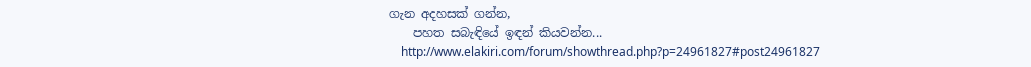ගැන අදහසක් ගන්න,
    පහත සබැඳියේ ඉඳන් කියවන්න...
    http://www.elakiri.com/forum/showthread.php?p=24961827#post24961827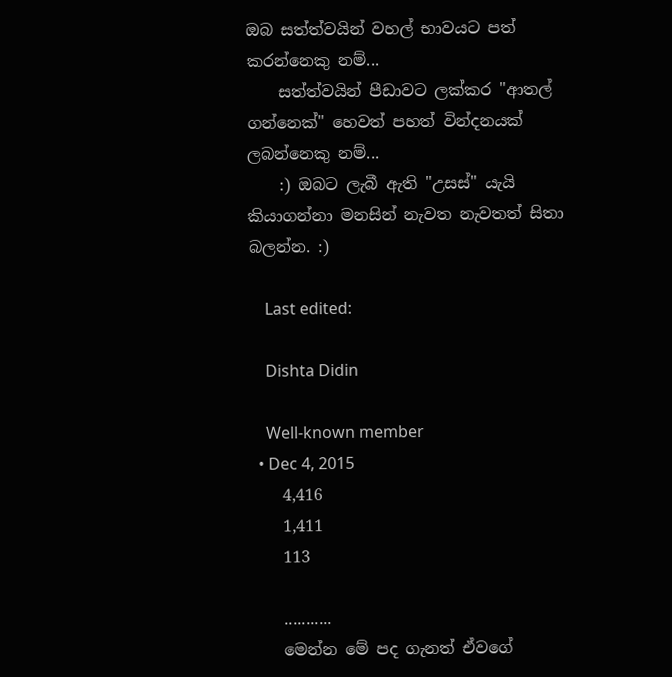ඔබ සත්ත්වයින් වහල් භාවයට පත් කරන්නෙකු නම්...
    සත්ත්වයින් පීඩාවට ලක්කර "ආතල් ගන්නෙක්" හෙවත් පහත් වින්දනයක් ලබන්නෙකු නම්...
    :) ඔබට ලැබී ඇති "උසස්" යැයි කියාගන්නා මනසින් නැවත නැවතත් සිතා බලන්න. :)

    Last edited:

    Dishta Didin

    Well-known member
  • Dec 4, 2015
    4,416
    1,411
    113

    ...........
    මෙන්න මේ පද ගැනත් ඒවගේ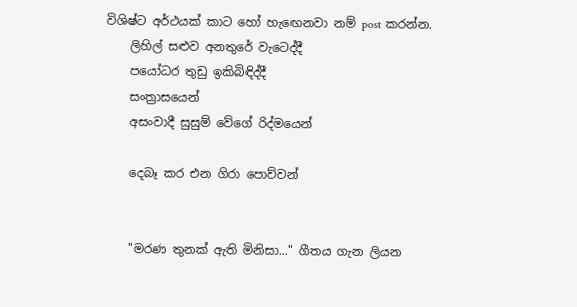විශිෂ්ට අර්ථයක් කාට හෝ හැඟෙනවා නම් post කරන්න.
    ලිහිල් සළුව අනතුරේ වැටෙද්දී
    පයෝධර තුඩු ඉකිබිඳිද්දී
    සංත්‍රාසයෙන්
    අසංවාදී සුසුම් වේගේ රිද්මයෙන්

    දෙබෑ කර එන ගිරා පොව්වන්


    "මරණ තුනක් ඇති මිනිසා..." ගීතය ගැන ලියන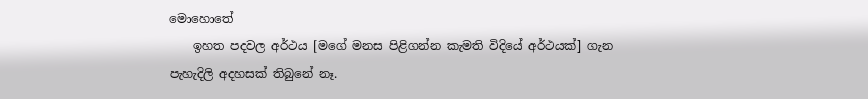මොහොතේ
    ඉහත පදවල අර්ථය [මගේ මනස පිළිගන්න කැමති විදියේ අර්ථයක්] ගැන පැහැදිලි අදහසක් තිබුනේ නෑ.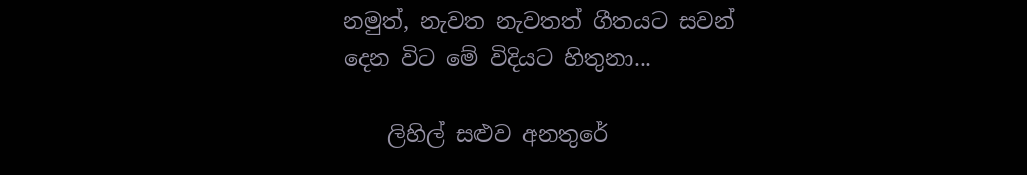නමුත්, නැවත නැවතත් ගීතයට සවන් දෙන විට මේ විදියට හිතුනා...

    ලිහිල් සළුව අනතුරේ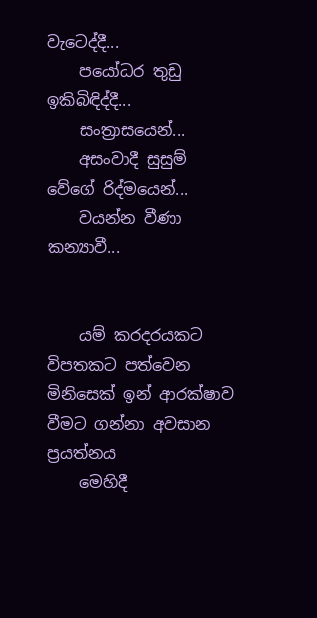වැටෙද්දී...
    පයෝධර තුඩු ඉකිබිඳිද්දී...
    සංත්‍රාසයෙන්...
    අසංවාදී සුසුම් වේගේ රිද්මයෙන්...
    වයන්න වීණා කන්‍යාවී...


    යම් කරදරයකට විපතකට පත්වෙන මිනිසෙක් ඉන් ආරක්ෂාව වීමට ගන්නා අවසාන ප්‍රයත්නය
    මෙහිදී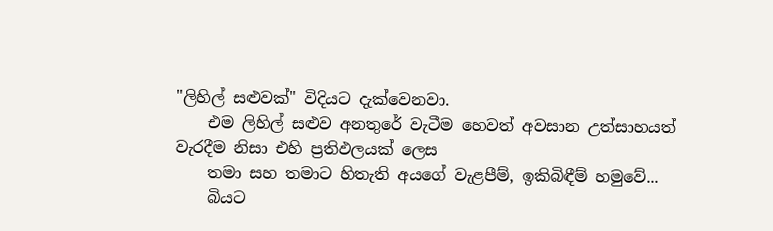"ලිහිල් සළුවක්" විදියට දැක්වෙනවා.
    එම ලිහිල් සළුව අනතුරේ වැටීම හෙවත් අවසාන උත්සාහයත් වැරදීම නිසා එහි ප්‍රතිඵලයක් ලෙස
    තමා සහ තමාට හිතැති අයගේ වැළපීම්, ඉකිබිඳීම් හමුවේ...
    බියට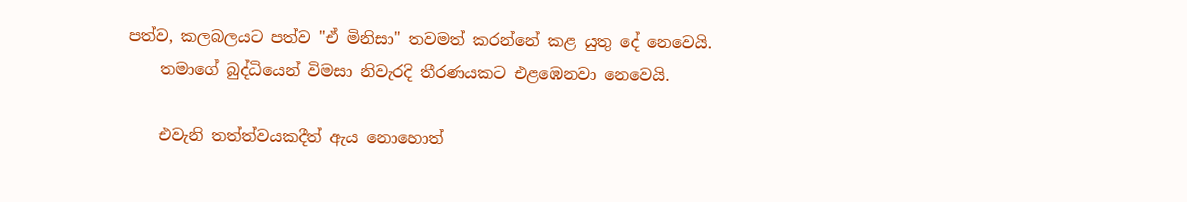පත්ව, කලබලයට පත්ව "ඒ මිනිසා" තවමත් කරන්නේ කළ යුතු දේ නෙවෙයි.
    තමාගේ බුද්ධියෙන් විමසා නිවැරදි තීරණයකට එළඹෙනවා නෙවෙයි.

    එවැනි තත්ත්වයකදීත් ඇය නොහොත්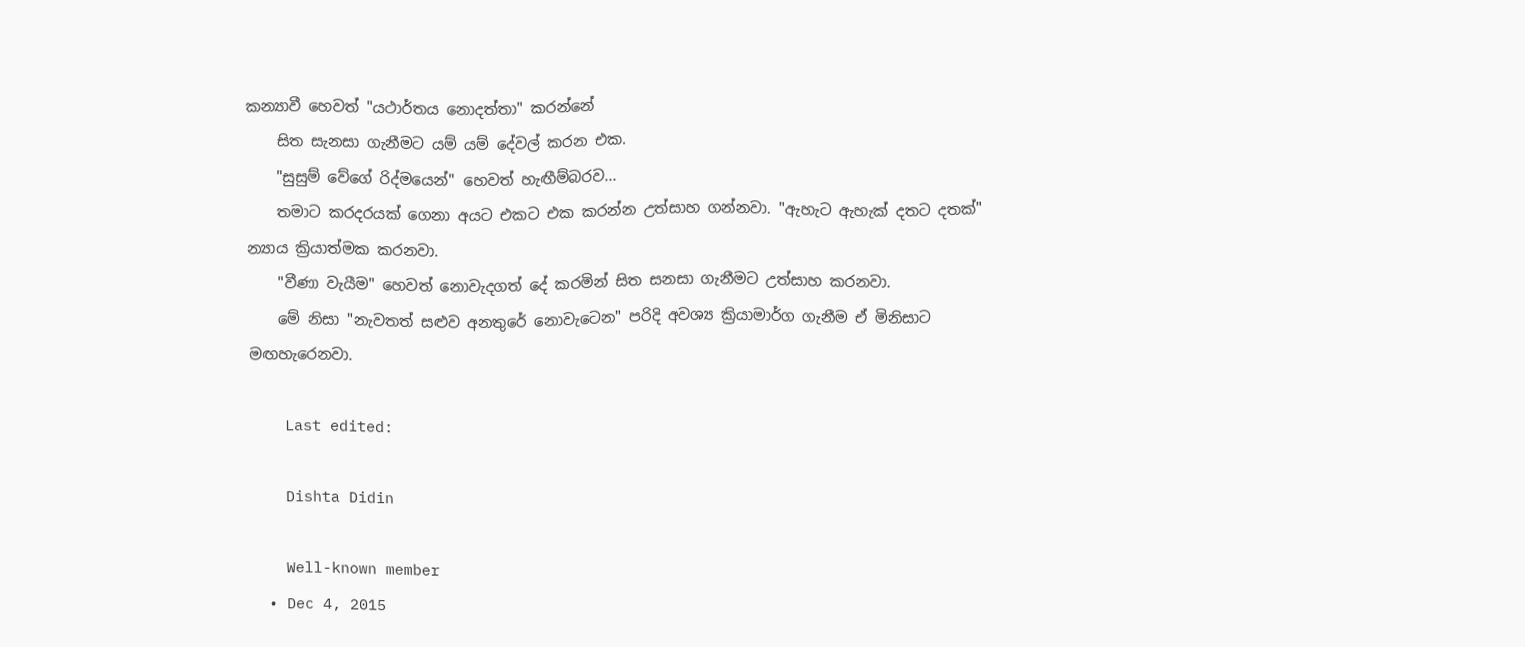කන්‍යාවී හෙවත් "යථාර්තය නොදත්තා" කරන්නේ
    සිත සැනසා ගැනීමට යම් යම් දේවල් කරන එක.
    "සුසුම් වේගේ රිද්මයෙන්" හෙවත් හැඟීම්බරව...
    තමාට කරදරයක් ගෙනා අයට එකට එක කරන්න උත්සාහ ගන්නවා. "ඇහැට ඇහැක් දතට දතක්" න්‍යාය ක්‍රියාත්මක කරනවා.
    "වීණා වැයීම" හෙවත් නොවැදගත් දේ කරමින් සිත සනසා ගැනීමට උත්සාහ කරනවා.
    මේ නිසා "නැවතත් සළුව අනතුරේ නොවැටෙන" පරිදි අවශ්‍ය ක්‍රියාමාර්ග ගැනීම ඒ මිනිසාට මඟහැරෙනවා.

    Last edited:

    Dishta Didin

    Well-known member
  • Dec 4, 2015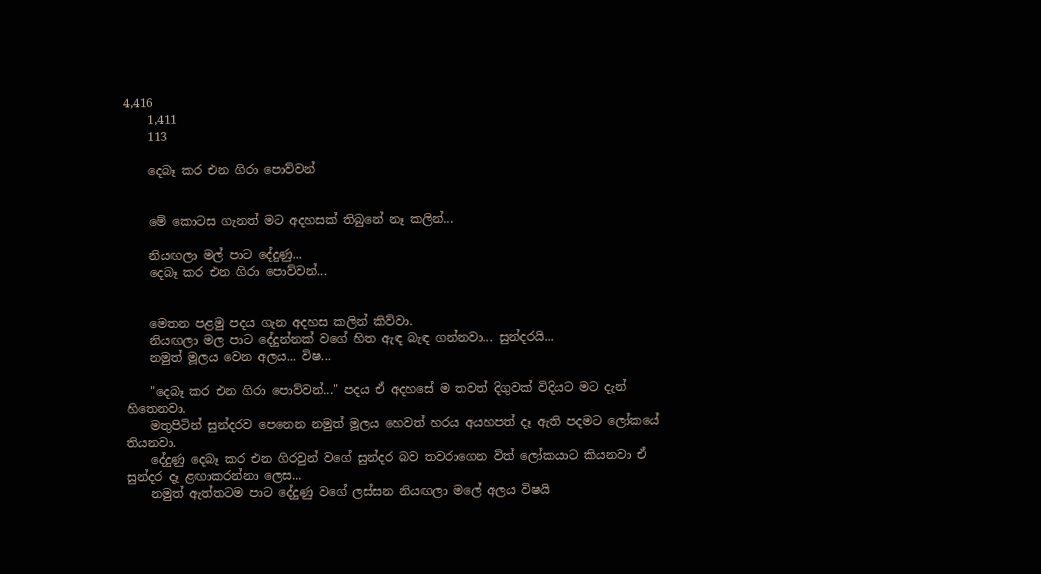4,416
    1,411
    113

    දෙබෑ කර එන ගිරා පොව්වන්


    මේ කොටස ගැනත් මට අදහසක් තිබුනේ නෑ කලින්...

    නියඟලා මල් පාට දේදුණු...
    දෙබෑ කර එන ගිරා පොව්වන්...


    මෙතන පළමු පදය ගැන අදහස කලින් කිව්වා.
    නියඟලා මල පාට දේදුන්නක් වගේ හිත ඇඳ බැඳ ගන්නවා... සුන්දරයි...
    නමුත් මූලය වෙන අලය... විෂ...

    "දෙබෑ කර එන ගිරා පොව්වන්..." පදය ඒ අදහසේ ම තවත් දිගුවක් විදියට මට දැන් හිතෙනවා.
    මතුපිටින් සුන්දරව පෙනෙන නමුත් මූලය හෙවත් හරය අයහපත් දෑ ඇති පදමට ලෝකයේ තියනවා.
    දේදුණු දෙබෑ කර එන ගිරවුන් වගේ සුන්දර බව තවරාගෙන විත් ලෝකයාට කියනවා ඒ සුන්දර දෑ ළඟාකරන්නා ලෙස...
    නමුත් ඇත්තටම පාට දේදුණු වගේ ලස්සන නියඟලා මලේ අලය විෂයි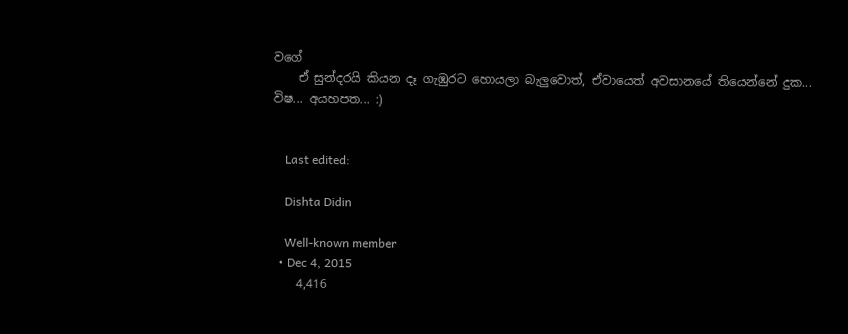වගේ
    ඒ සුන්දරයි කියන දෑ ගැඹුරට හොයලා බැලුවොත්, ඒවායෙත් අවසානයේ තියෙන්නේ දුක... විෂ... අයහපත... :)


    Last edited:

    Dishta Didin

    Well-known member
  • Dec 4, 2015
    4,416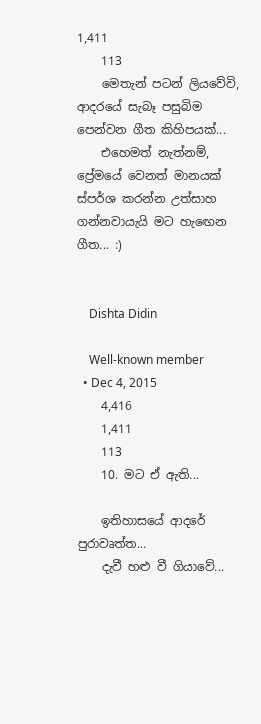1,411
    113
    මෙතැන් පටන් ලියවේවි, ආදරයේ සැබෑ පසුබිම පෙන්වන ගීත කිහිපයක්...
    එහෙමත් නැත්නම්, ප්‍රේමයේ වෙනත් මානයක් ස්පර්ශ කරන්න උත්සාහ ගන්නවායැයි මට හැඟෙන ගීත... :)


    Dishta Didin

    Well-known member
  • Dec 4, 2015
    4,416
    1,411
    113
    10. මට ඒ ඇති...

    ඉතිහාසයේ ආදරේ පුරාවෘත්ත...
    දැවී හළු වී ගියාවේ...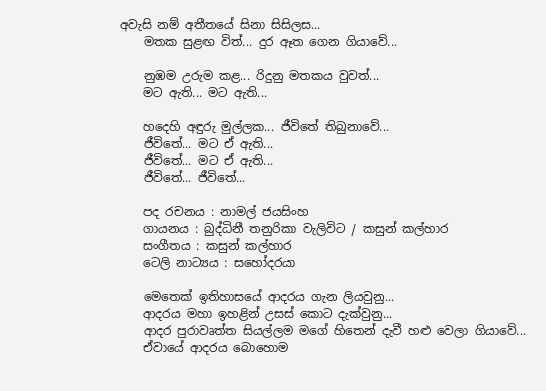අවැසි නම් අතීතයේ සිනා සිසිලස...
    මතක සුළඟ විත්... දුර ඈත ගෙන ගියාවේ...

    නුඹම උරුම කළ... රිදුනු මතකය වුවත්...
    මට ඇති... මට ඇති...

    හදෙහි අඳුරු මුල්ලක... ජීවිතේ තිබුනාවේ...
    ජීවිතේ... මට ඒ ඇති...
    ජීවිතේ... මට ඒ ඇති...
    ජීවිතේ... ජීවිතේ...

    පද රචනය : නාමල් ජයසිංහ
    ගායනය : බුද්ධිනී තනුරිකා වැලිවිට / කසුන් කල්හාර
    සංගීතය : කසුන් කල්හාර
    ටෙලි නාට්‍යය : සහෝදරයා

    මෙතෙක් ඉතිහාසයේ ආදරය ගැන ලියවුනු...
    ආදරය මහා ඉහළින් උසස් කොට දැක්වුනු...
    ආදර පුරාවෘත්ත සියල්ලම මගේ හිතෙන් දැවී හළු වෙලා ගියාවේ...
    ඒවායේ ආදරය බොහොම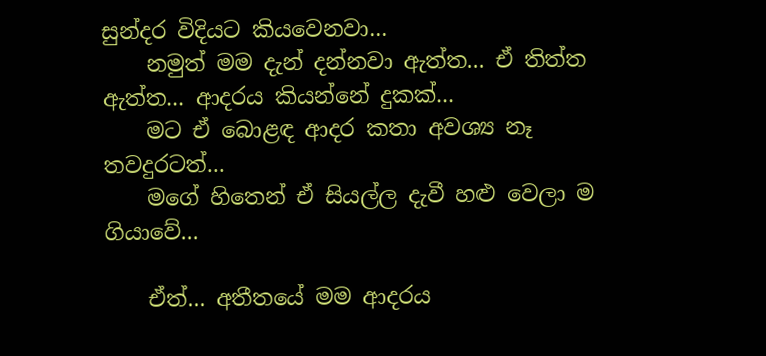සුන්දර විදියට කියවෙනවා...
    නමුත් මම දැන් දන්නවා ඇත්ත... ඒ තිත්ත ඇත්ත... ආදරය කියන්නේ දුකක්...
    මට ඒ බොළඳ ආදර කතා අවශ්‍ය නෑ තවදුරටත්...
    මගේ හිතෙන් ඒ සියල්ල දැවී හළු වෙලා ම ගියාවේ...

    ඒත්... අතීතයේ මම ආදරය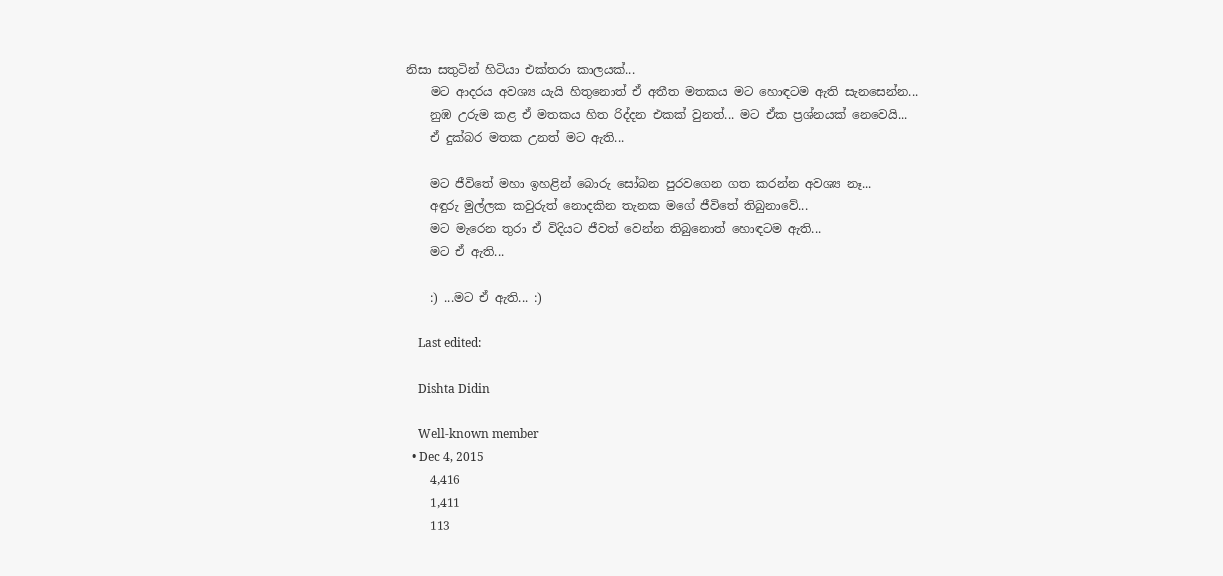නිසා සතුටින් හිටියා එක්තරා කාලයක්...
    මට ආදරය අවශ්‍ය යැයි හිතුනොත් ඒ අතීත මතකය මට හොඳටම ඇති සැනසෙන්න...
    නුඹ උරුම කළ ඒ මතකය හිත රිද්දන එකක් වුනත්... මට ඒක ප්‍රශ්නයක් නෙවෙයි...
    ඒ දුක්බර මතක උනත් මට ඇති...

    මට ජීවිතේ මහා ඉහළින් බොරු සෝබන පුරවගෙන ගත කරන්න අවශ්‍ය නෑ...
    අඳුරු මුල්ලක කවුරුත් නොදකින තැනක මගේ ජීවිතේ තිබුනාවේ...
    මට මැරෙන තුරා ඒ විදියට ජීවත් වෙන්න තිබුනොත් හොඳටම ඇති...
    මට ඒ ඇති...

    :) ...මට ඒ ඇති... :)

    Last edited:

    Dishta Didin

    Well-known member
  • Dec 4, 2015
    4,416
    1,411
    113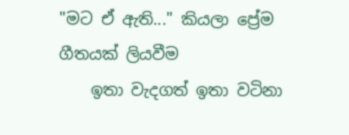"මට ඒ ඇති..." කියලා ප්‍රේම ගීතයක් ලියවීම
    ඉතා වැදගත් ඉතා වටිනා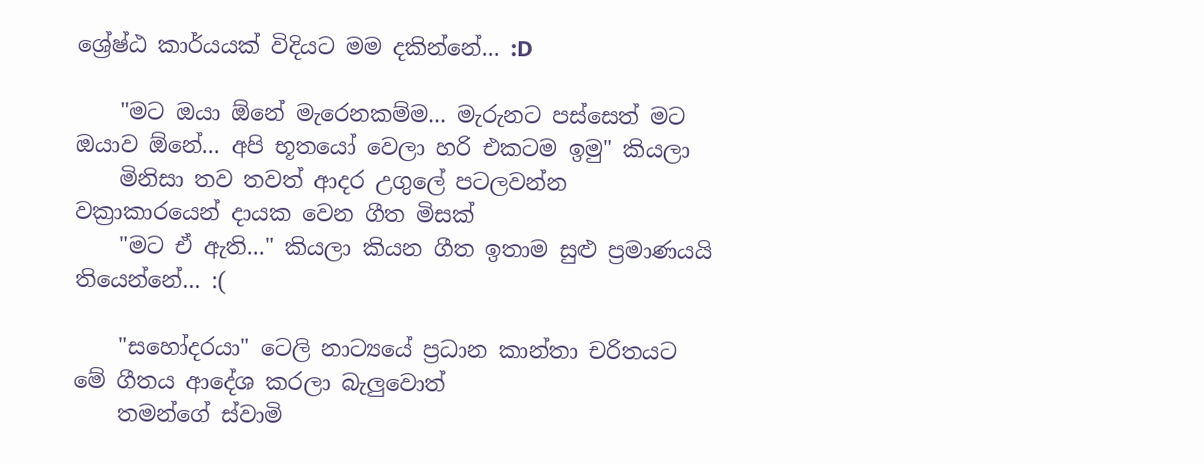ශ්‍රේෂ්ඨ කාර්යයක් විදියට මම දකින්නේ... :D

    "මට ඔයා ඕනේ මැරෙනකම්ම... මැරුනට පස්සෙත් මට ඔයාව ඕනේ... අපි භූතයෝ වෙලා හරි එකටම ඉමු" කියලා
    මිනිසා තව තවත් ආදර උගුලේ පටලවන්න වක්‍රාකාරයෙන් දායක වෙන ගීත මිසක්
    "මට ඒ ඇති..." කියලා කියන ගීත ඉතාම සුළු ප්‍රමාණයයි තියෙන්නේ... :(

    "සහෝදරයා" ටෙලි නාට්‍යයේ ප්‍රධාන කාන්තා චරිතයට මේ ගීතය ආදේශ කරලා බැලුවොත්
    තමන්ගේ ස්වාමි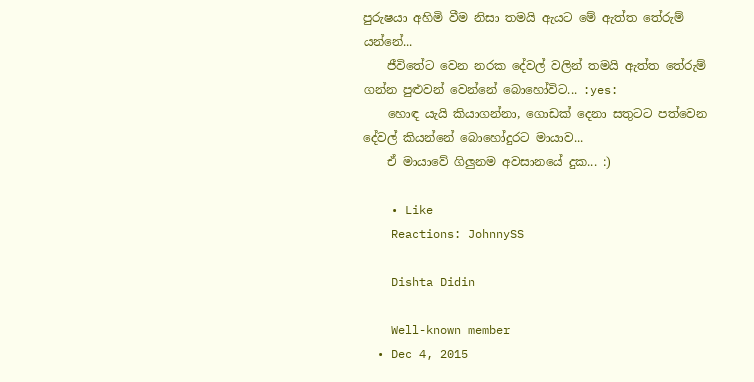පුරුෂයා අහිමි වීම නිසා තමයි ඇයට මේ ඇත්ත තේරුම් යන්නේ...
    ජීවිතේට වෙන නරක දේවල් වලින් තමයි ඇත්ත තේරුම් ගන්න පුළුවන් වෙන්නේ බොහෝවිට... :yes:
    හොඳ යැයි කියාගන්නා, ගොඩක් දෙනා සතුටට පත්වෙන දේවල් කියන්නේ බොහෝදුරට මායාව...
    ඒ මායාවේ ගිලුනම අවසානයේ දුක... :)

    • Like
    Reactions: JohnnySS

    Dishta Didin

    Well-known member
  • Dec 4, 2015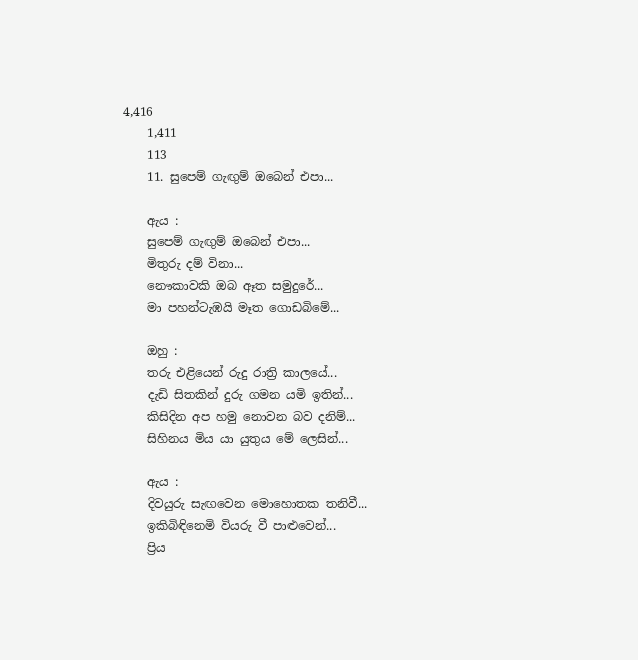4,416
    1,411
    113
    11. සුපෙම් ගැඟුම් ඔබෙන් එපා...

    ඇය :
    සුපෙම් ගැඟුම් ඔබෙන් එපා...
    මිතුරු දම් විනා...
    නෞකාවකි ඔබ ඈත සමුදුරේ...
    මා පහන්ටැඹයි මෑත ගොඩබිමේ...

    ඔහු :
    තරු එළියෙන් රුදු රාත්‍රි කාලයේ...
    දැඩි සිතකින් දුරු ගමන යමි ඉතින්...
    කිසිදින අප හමු නොවන බව දනිම්...
    සිහිනය මිය යා යුතුය මේ ලෙසින්...

    ඇය :
    දිවයුරු සැඟවෙන මොහොතක තනිවී...
    ඉකිබිඳිනෙමි වියරු වී පාළුවෙන්...
    ප්‍රිය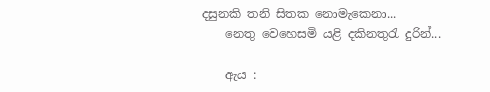දසුනකි තනි සිතක නොමැකෙනා...
    නෙතු වෙහෙසමි යළි දකිනතුරැ දුරින්...

    ඇය :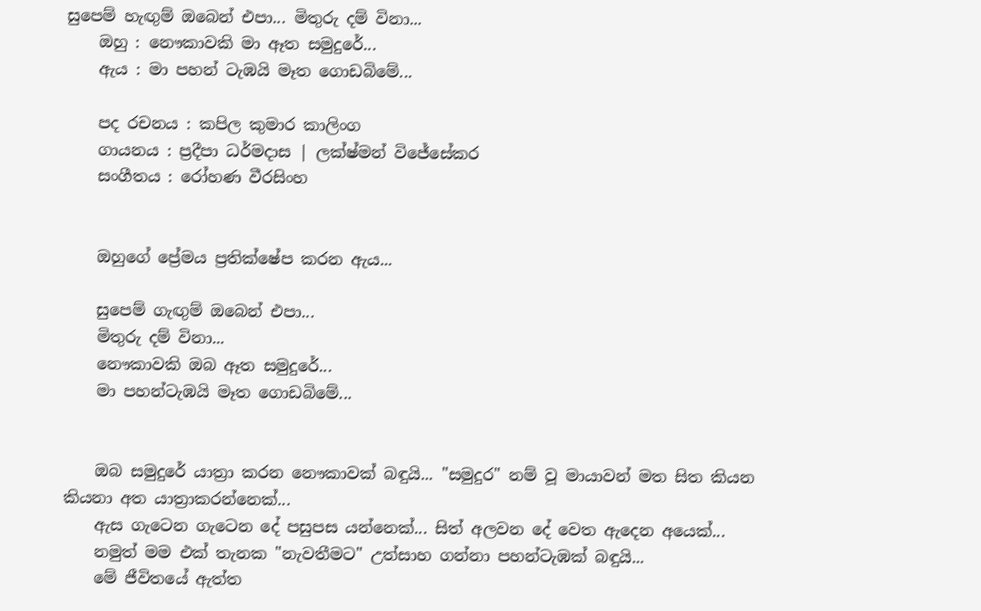සුපෙම් හැඟුම් ඔබෙන් එපා... මිතුරු දම් විනා...
    ඔහු : නෞකාවකි මා ඈත සමුදුරේ...
    ඇය : මා පහන් ටැඹයි මෑත ගොඩබිමේ...

    පද රචනය : කපිල කුමාර කාලිංග
    ගායනය : ප්‍රදීපා ධර්මදාස | ලක්ෂ්මන් විජේසේකර
    සංගීතය : රෝහණ වීරසිංහ


    ඔහුගේ ප්‍රේමය ප්‍රතික්ෂේප කරන ඇය...

    සුපෙම් ගැඟුම් ඔබෙන් එපා...
    මිතුරු දම් විනා...
    නෞකාවකි ඔබ ඈත සමුදුරේ...
    මා පහන්ටැඹයි මෑත ගොඩබිමේ...


    ඔබ සමුදුරේ යාත්‍රා කරන නෞකාවක් බඳුයි... "සමුදුර" නම් වූ මායාවන් මත සිත කියන කියනා අත යාත්‍රාකරන්නෙක්...
    ඇස ගැටෙන ගැටෙන දේ පසුපස යන්නෙක්... සිත් අලවන දේ වෙත ඇදෙන අයෙක්...
    නමුත් මම එක් තැනක "නැවතීමට" උත්සාහ ගන්නා පහන්ටැඹක් බඳුයි...
    මේ ජීවිතයේ ඇත්ත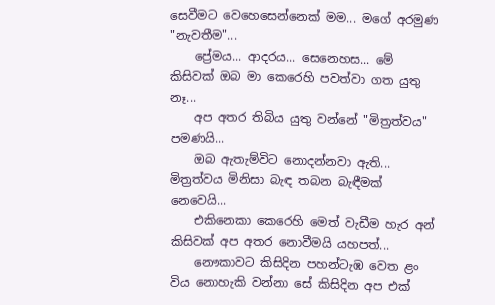සෙවීමට වෙහෙසෙන්නෙක් මම... මගේ අරමුණ "නැවතීම"...
    ප්‍රේමය... ආදරය... සෙනෙහස... මේ කිසිවක් ඔබ මා කෙරෙහි පවත්වා ගත යුතු නෑ...
    අප අතර තිබිය යුතු වන්නේ "මිත්‍රත්වය" පමණයි...
    ඔබ ඇතැම්විට නොදන්නවා ඇති... මිත්‍රත්වය මිනිසා බැඳ තබන බැඳීමක් නෙවෙයි...
    එකිනෙකා කෙරෙහි මෙත් වැඩීම හැර අන් කිසිවක් අප අතර නොවීමයි යහපත්...
    නෞකාවට කිසිදින පහන්ටැඹ වෙත ළං විය නොහැකි වන්නා සේ කිසිදින අප එක්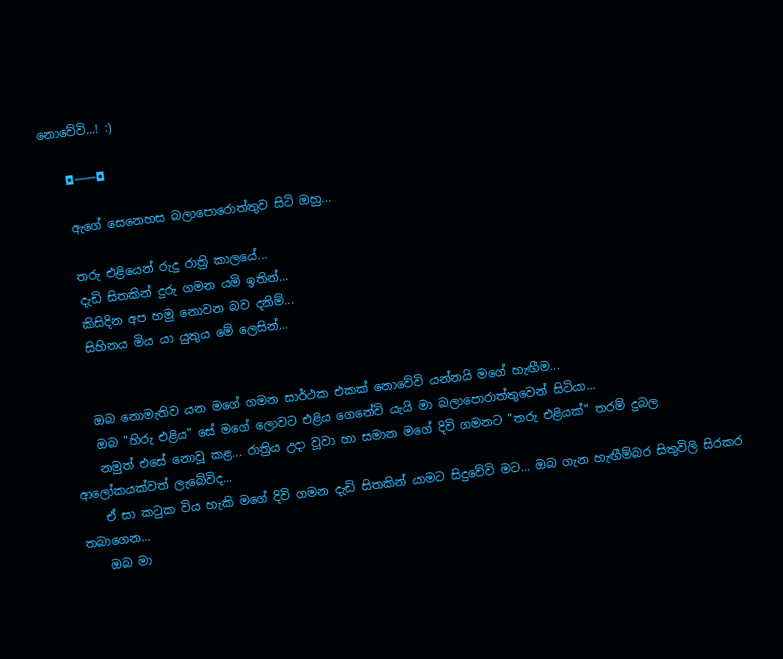නොවේවි...! :)

    ◘───◘

    ඇගේ සෙනෙහස බලාපොරොත්තුව සිටි ඔහු...

    තරු එළියෙන් රුදු රාත්‍රි කාලයේ...
    දැඩි සිතකින් දුරු ගමන යමි ඉතින්...
    කිසිදින අප හමු නොවන බව දනිම්...
    සිහිනය මිය යා යුතුය මේ ලෙසින්...


    ඔබ නොමැතිව යන මගේ ගමන සාර්ථක එකක් නොවේවි යන්නයි මගේ හැඟීම...
    ඔබ "හිරු එළිය" සේ මගේ ලොවට එළිය ගෙනේවි යැයි මා බලාපොරාත්තුවෙන් සිටියා...
    නමුත් එසේ නොවූ කළ... රාත්‍රිය උදා වූවා හා සමාන මගේ දිවි ගමනට "තරු එළියක්" තරම් දුබල ආලෝකයක්වත් ලැබේවිද...
    ඒ සා කටුක විය හැකි මගේ දිවි ගමන දැඩි සිතකින් යාමට සිදුවේවි මට... ඔබ ගැන හැඟීම්බර සිතුවිලි සිරකර තබාගෙන...
    ඔබ මා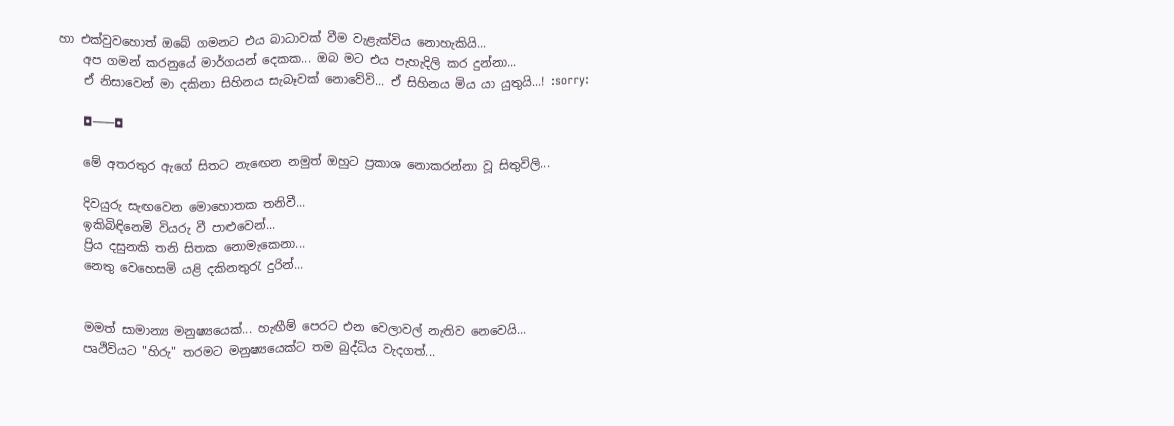හා එක්වුවහොත් ඔබේ ගමනට එය බාධාවක් වීම වැළැක්විය නොහැකියි...
    අප ගමන් කරනුයේ මාර්ගයන් දෙකක... ඔබ මට එය පැහැදිලි කර දුන්නා...
    ඒ නිසාවෙන් මා දකිනා සිහිනය සැබෑවක් නොවේවි... ඒ සිහිනය මිය යා යුතුයි...! :sorry:

    ◘───◘

    මේ අතරතුර ඇගේ සිතට නැඟෙන නමුත් ඔහුට ප්‍රකාශ නොකරන්නා වූ සිතුවිලි...

    දිවයුරු සැඟවෙන මොහොතක තනිවී...
    ඉකිබිඳිනෙමි වියරු වී පාළුවෙන්...
    ප්‍රිය දසුනකි තනි සිතක නොමැකෙනා...
    නෙතු වෙහෙසමි යළි දකිනතුරැ දුරින්...


    මමත් සාමාන්‍ය මනුෂ්‍යයෙක්... හැඟීම් පෙරට එන වෙලාවල් නැතිව නෙවෙයි...
    පෘථිවියට "හිරු" තරමට මනුෂ්‍යයෙක්ට තම බුද්ධිය වැදගත්...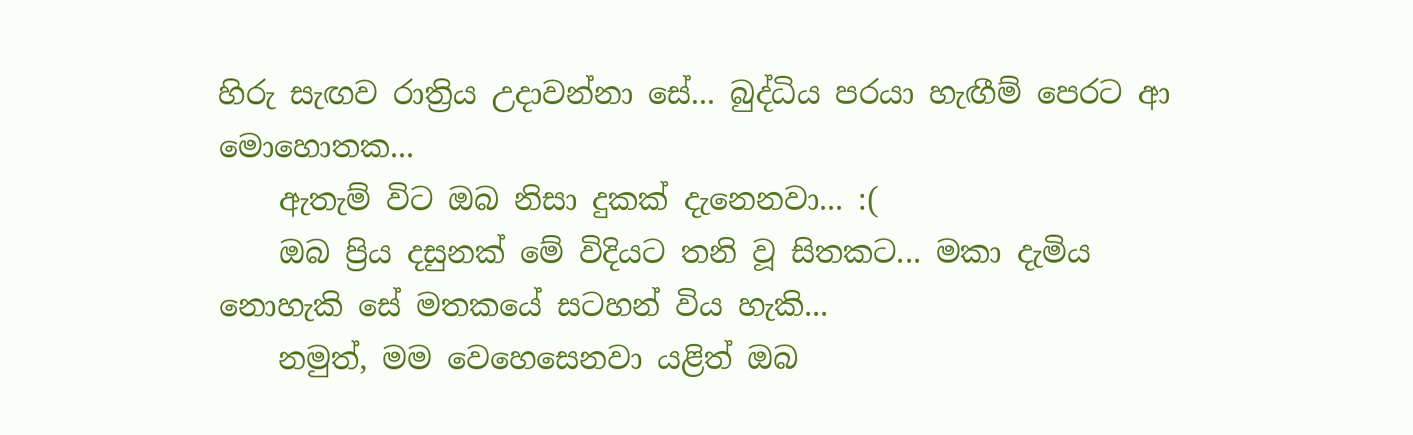හිරු සැඟව රාත්‍රිය උදාවන්නා සේ... බුද්ධිය පරයා හැඟීම් පෙරට ආ මොහොතක...
    ඇතැම් විට ඔබ නිසා දුකක් දැනෙනවා... :(
    ඔබ ප්‍රිය දසුනක් මේ විදියට තනි වූ සිතකට... මකා දැමිය නොහැකි සේ මතකයේ සටහන් විය හැකි...
    නමුත්, මම වෙහෙසෙනවා යළිත් ඔබ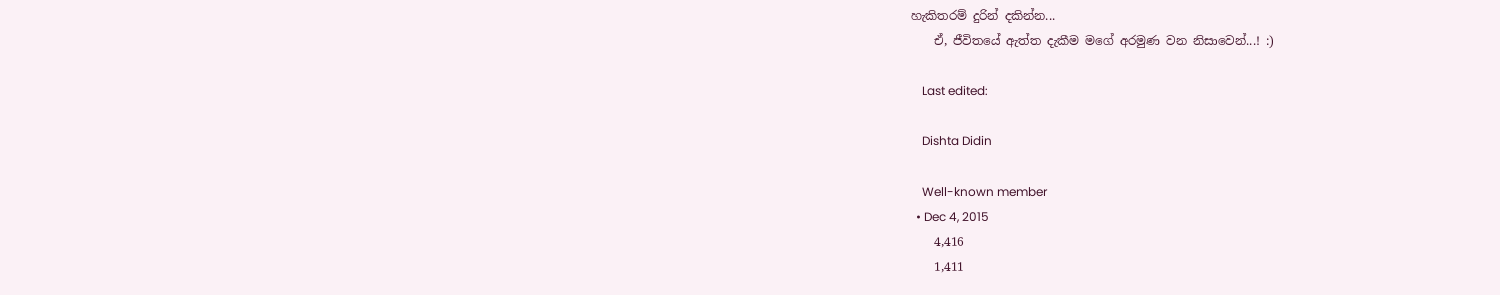හැකිතරම් දුරින් දකින්න...
    ඒ, ජීවිතයේ ඇත්ත දැකීම මගේ අරමුණ වන නිසාවෙන්...! :)

    Last edited:

    Dishta Didin

    Well-known member
  • Dec 4, 2015
    4,416
    1,411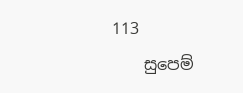113
    සුපෙම්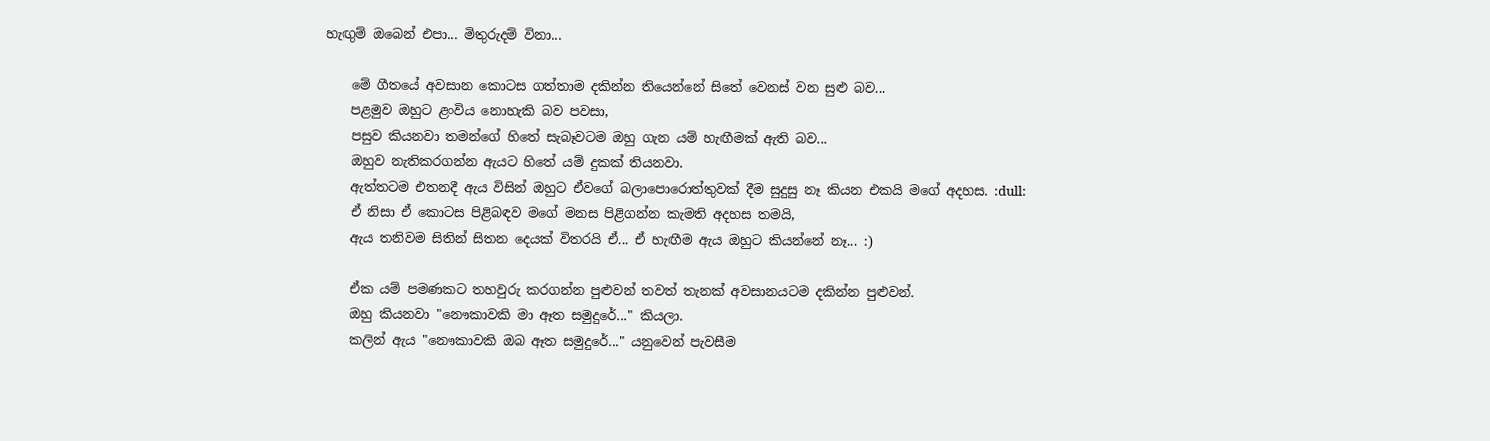හැඟුම් ඔබෙන් එපා... මිතුරුදම් විනා...

    මේ ගීතයේ අවසාන කොටස ගත්තාම දකින්න තියෙන්නේ සිතේ වෙනස් වන සුළු බව...
    පළමුව ඔහුට ළංවිය නොහැකි බව පවසා,
    පසුව කියනවා තමන්ගේ හිතේ සැබෑවටම ඔහු ගැන යම් හැඟීමක් ඇති බව...
    ඔහුව නැතිකරගන්න ඇයට හිතේ යම් දුකක් තියනවා.
    ඇත්තටම එතනදී ඇය විසින් ඔහුට ඒවගේ බලාපොරොත්තුවක් දීම සුදුසු නෑ කියන එකයි මගේ අදහස. :dull:
    ඒ නිසා ඒ කොටස පිළිබඳව මගේ මනස පිළිගන්න කැමති අදහස තමයි,
    ඇය තනිවම සිතින් සිතන දෙයක් විතරයි ඒ... ඒ හැඟීම ඇය ඔහුට කියන්නේ නෑ... :)

    ඒක යම් පමණකට තහවුරු කරගන්න පුළුවන් තවත් තැනක් අවසානයටම දකින්න පුළුවන්.
    ඔහු කියනවා "නෞකාවකි මා ඈත සමුදුරේ..." කියලා.
    කලින් ඇය "නෞකාවකි ඔබ ඈත සමුදුරේ..." යනුවෙන් පැවසීම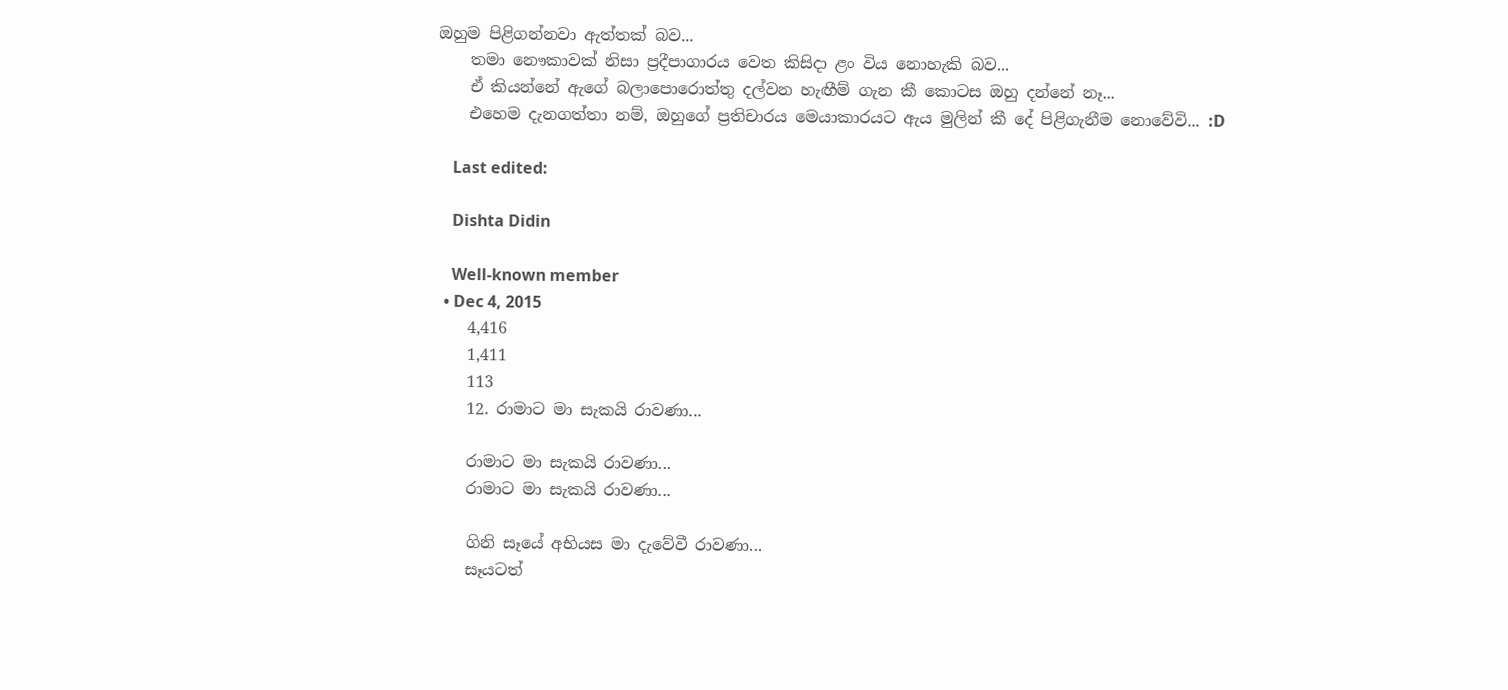ඔහුම පිළිගන්නවා ඇත්තක් බව...
    තමා නෞකාවක් නිසා ප්‍රදීපාගාරය වෙත කිසිදා ළං විය නොහැකි බව...
    ඒ කියන්නේ ඇගේ බලාපොරොත්තු දල්වන හැඟීම් ගැන කී කොටස ඔහු දන්නේ නෑ...
    එහෙම දැනගත්තා නම්, ඔහුගේ ප්‍රතිචාරය මෙයාකාරයට ඇය මුලින් කී දේ පිළිගැනීම නොවේවි... :D

    Last edited:

    Dishta Didin

    Well-known member
  • Dec 4, 2015
    4,416
    1,411
    113
    12. රාමාට මා සැකයි රාවණා...

    රාමාට මා සැකයි රාවණා...
    රාමාට මා සැකයි රාවණා...

    ගිනි සෑයේ අභියස මා දැවේවී රාවණා...
    සෑයටත්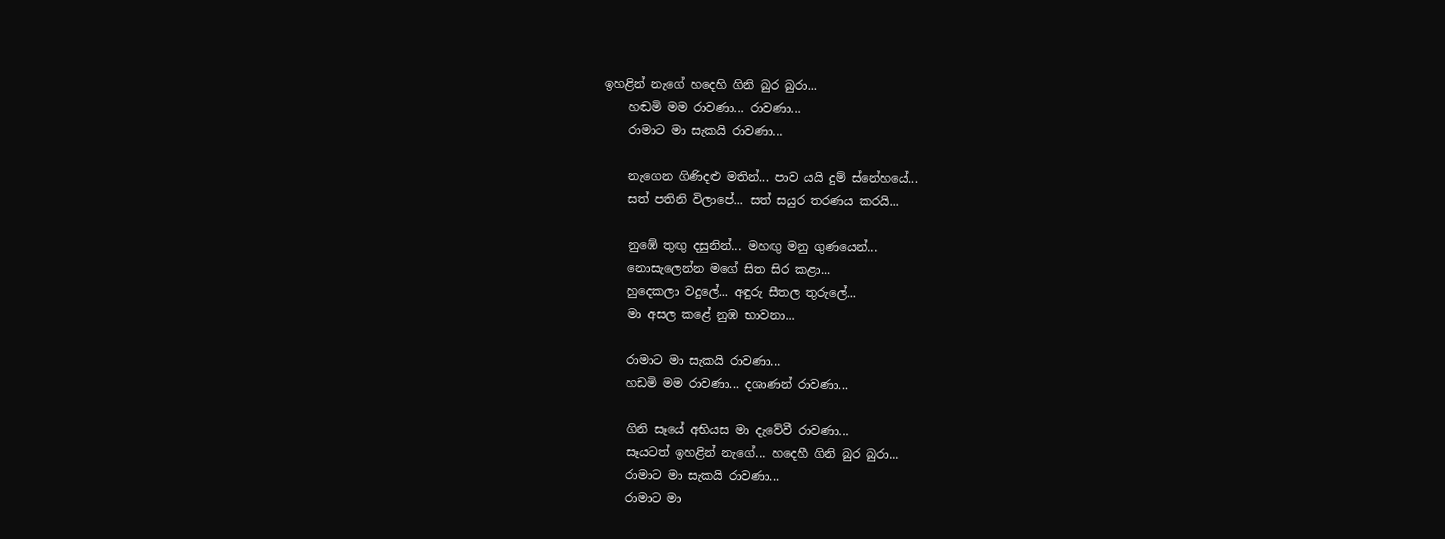ඉහළින් නැගේ හදෙහි ගිනි බුර බුරා...
    හඬමි මම රාවණා... රාවණා...
    රාමාට මා සැකයි රාවණා...

    නැගෙන ගිණිදළු මතින්... පාව යයි දුම් ස්නේහයේ...
    සත් පතිනි විලාපේ... සත් සයුර තරණය කරයි...

    නුඹේ තුඟු දසුනින්... මහඟු මනු ගුණයෙන්...
    නොසැලෙන්න මගේ සිත සිර කළා...
    හුදෙකලා වදුලේ... අඳුරු සීතල තුරුලේ...
    මා අසල කළේ නුඹ භාවනා...

    රාමාට මා සැකයි රාවණා...
    හඩමි මම රාවණා... දශාණන් රාවණා...

    ගිනි සෑයේ අභියස මා දැවේවී රාවණා...
    සෑයටත් ඉහළින් නැගේ... හදෙහී ගිනි බුර බුරා...
    රාමාට මා සැකයි රාවණා...
    රාමාට මා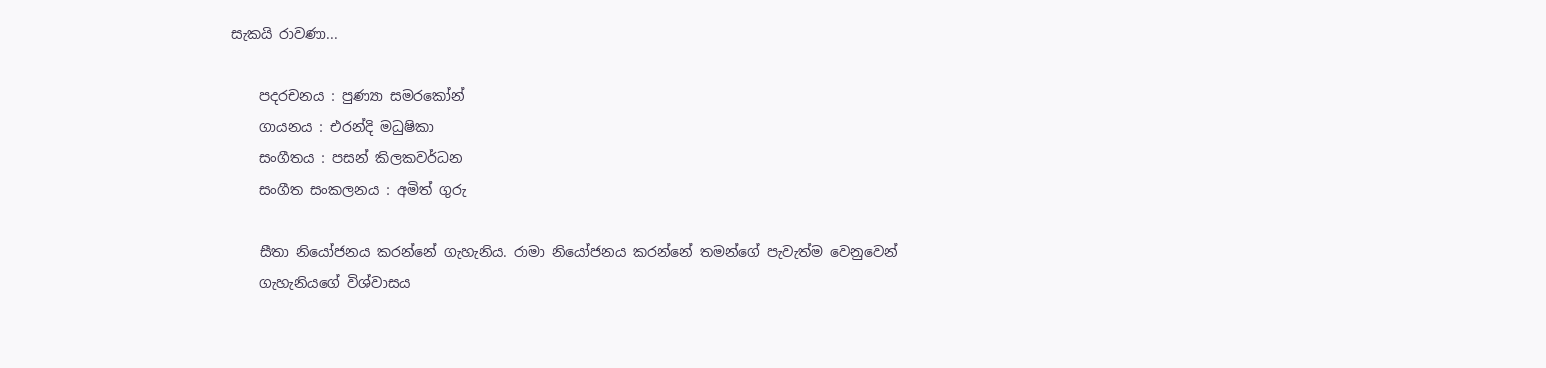සැකයි රාවණා...

    පදරචනය : පුණ්‍යා සමරකෝන්
    ගායනය : එරන්දි මධුෂිකා
    සංගීතය : පසන් කිලකවර්ධන
    සංගීත සංකලනය : අමිත් ගුරු

    සීතා නියෝජනය කරන්නේ ගැහැනිය. රාමා නියෝජනය කරන්නේ තමන්ගේ පැවැත්ම වෙනුවෙන්
    ගැහැනියගේ විශ්වාසය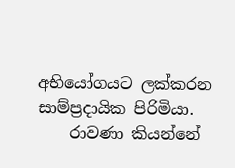අභියෝගයට ලක්කරන සාම්ප්‍රදායික පිරිමියා.
    රාවණා කියන්නේ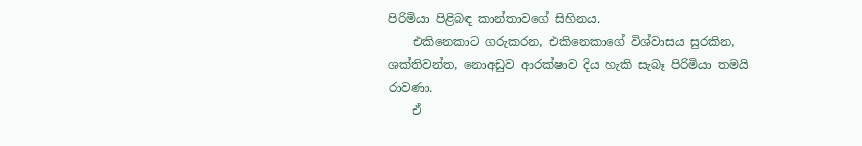පිරිමියා පිළිබඳ කාන්තාවගේ සිහිනය.
    එකිනෙකාට ගරුකරන, එකිනෙකාගේ විශ්වාසය සුරකින, ශක්තිවන්ත, නොඅඩුව ආරක්ෂාව දිය හැකි සැබෑ පිරිමියා තමයි රාවණා.
    ඒ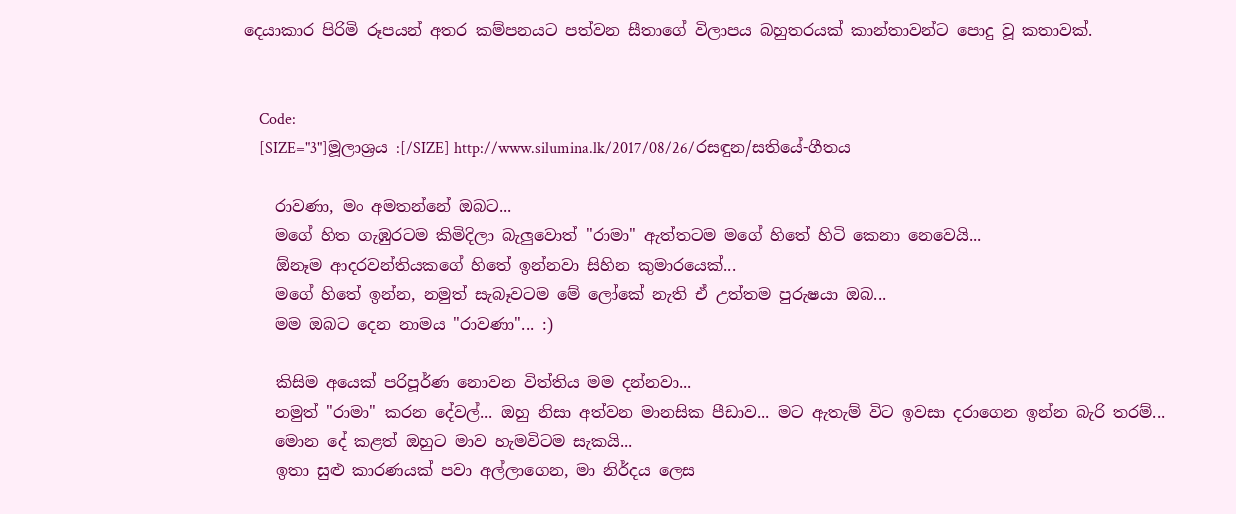දෙයාකාර පිරිමි රූපයන් අතර කම්පනයට පත්වන සීතාගේ විලාපය බහුතරයක් කාන්තාවන්ට පොදු වූ කතාවක්.


    Code:
    [SIZE="3"]මූලාශ්‍රය :[/SIZE] http://www.silumina.lk/2017/08/26/රසඳුන/සතියේ-ගීතය

    රාවණා, මං අමතන්නේ ඔබට...
    මගේ හිත ගැඹුරටම කිමිදිලා බැලුවොත් "රාමා" ඇත්තටම මගේ හිතේ හිටි කෙනා නෙවෙයි...
    ඕනෑම ආදරවන්තියකගේ හිතේ ඉන්නවා සිහින කුමාරයෙක්...
    මගේ හිතේ ඉන්න, නමුත් සැබෑවටම මේ ලෝකේ නැති ඒ උත්තම පුරුෂයා ඔබ...
    මම ඔබට දෙන නාමය "රාවණා"... :)

    කිසිම අයෙක් පරිපූර්ණ නොවන විත්තිය මම දන්නවා...
    නමුත් "රාමා" කරන දේවල්... ඔහු නිසා අත්වන මානසික පීඩාව... මට ඇතැම් විට ඉවසා දරාගෙන ඉන්න බැරි තරම්...
    මොන දේ කළත් ඔහුට මාව හැමවිටම සැකයි...
    ඉතා සුළු කාරණයක් පවා අල්ලාගෙන, මා නිර්දය ලෙස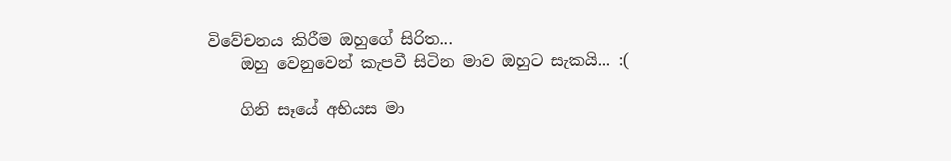විවේචනය කිරීම ඔහුගේ සිරිත...
    ඔහු වෙනුවෙන් කැපවී සිටින මාව ඔහුට සැකයි... :(

    ගිනි සෑයේ අභියස මා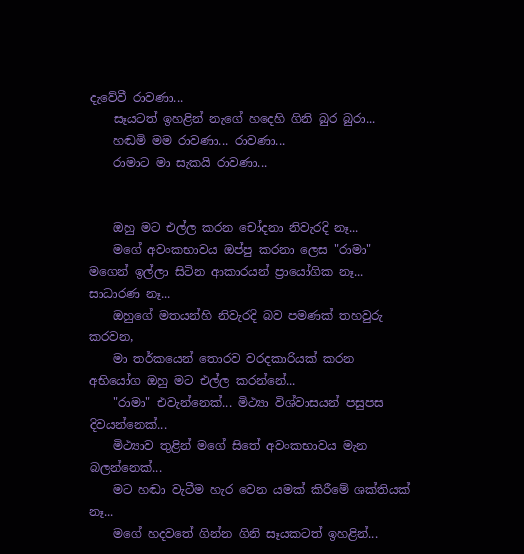දැවේවී රාවණා...
    සෑයටත් ඉහළින් නැගේ හදෙහි ගිනි බුර බුරා...
    හඬමි මම රාවණා... රාවණා...
    රාමාට මා සැකයි රාවණා...


    ඔහු මට එල්ල කරන චෝදනා නිවැරදි නෑ...
    මගේ අවංකභාවය ඔප්පු කරනා ලෙස "රාමා" මගෙන් ඉල්ලා සිටින ආකාරයන් ප්‍රායෝගික නෑ... සාධාරණ නෑ...
    ඔහුගේ මතයන්හි නිවැරදි බව පමණක් තහවුරු කරවන,
    මා තර්කයෙන් තොරව වරදකාරියක් කරන අභියෝග ඔහු මට එල්ල කරන්නේ...
    "රාමා" එවැන්නෙක්... මිථ්‍යා විශ්වාසයන් පසුපස දිවයන්නෙක්...
    මිථ්‍යාව තුළින් මගේ සිතේ අවංකභාවය මැන බලන්නෙක්...
    මට හඬා වැටීම හැර වෙන යමක් කිරීමේ ශක්තියක් නෑ...
    මගේ හදවතේ ගින්න ගිනි සෑයකටත් ඉහළින්...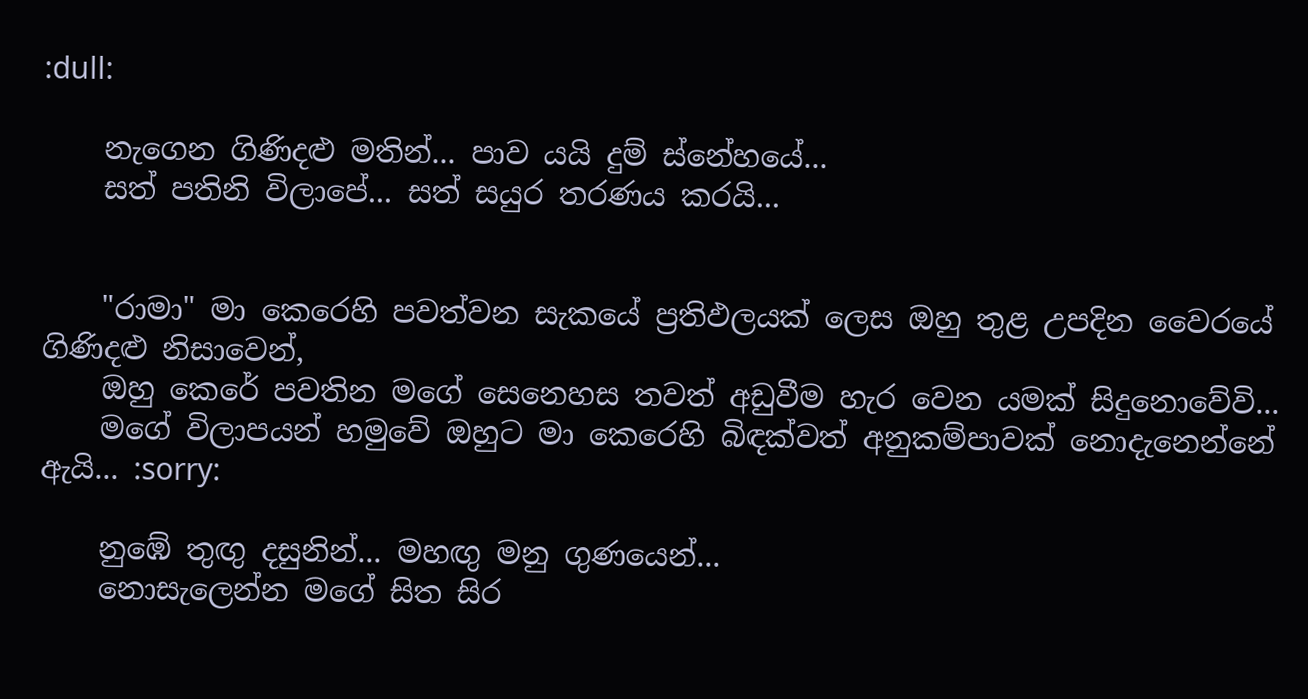:dull:

    නැගෙන ගිණිදළු මතින්... පාව යයි දුම් ස්නේහයේ...
    සත් පතිනි විලාපේ... සත් සයුර තරණය කරයි...


    "රාමා" මා කෙරෙහි පවත්වන සැකයේ ප්‍රතිඵලයක් ලෙස ඔහු තුළ උපදින වෛරයේ ගිණිදළු නිසාවෙන්,
    ඔහු කෙරේ පවතින මගේ සෙනෙහස තවත් අඩුවීම හැර වෙන යමක් සිදුනොවේවි...
    මගේ විලාපයන් හමුවේ ඔහුට මා කෙරෙහි බිඳක්වත් අනුකම්පාවක් නොදැනෙන්නේ ඇයි... :sorry:

    නුඹේ තුඟු දසුනින්... මහඟු මනු ගුණයෙන්...
    නොසැලෙන්න මගේ සිත සිර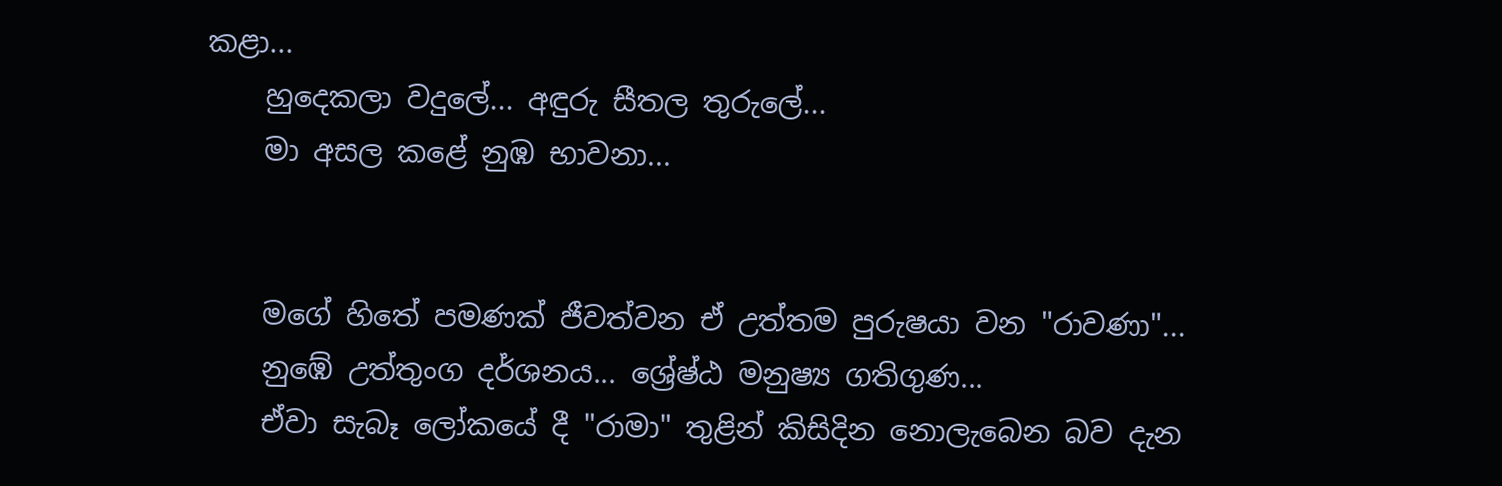කළා...
    හුදෙකලා වදුලේ... අඳුරු සීතල තුරුලේ...
    මා අසල කළේ නුඹ භාවනා...


    මගේ හිතේ පමණක් ජීවත්වන ඒ උත්තම පුරුෂයා වන "රාවණා"...
    නුඹේ උත්තුංග දර්ශනය... ශ්‍රේෂ්ඨ මනුෂ්‍ය ගතිගුණ...
    ඒවා සැබෑ ලෝකයේ දී "රාමා" තුළින් කිසිදින නොලැබෙන බව දැන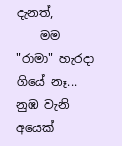දැනත්,
    මම "රාමා" හැරදා ගියේ නෑ... නුඹ වැනි අයෙක්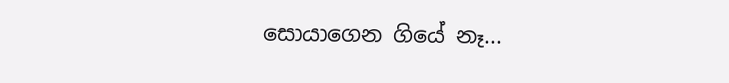සොයාගෙන ගියේ නෑ...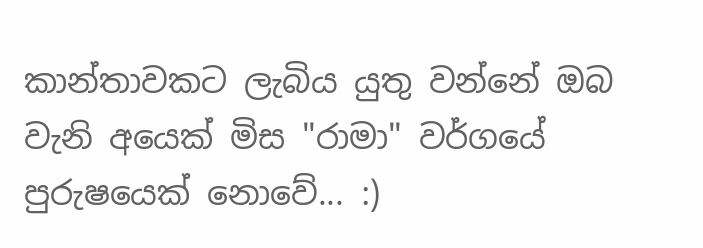කාන්තාවකට ලැබිය යුතු වන්නේ ඔබ වැනි අයෙක් මිස "රාමා" වර්ගයේ පුරුෂයෙක් නොවේ... :)